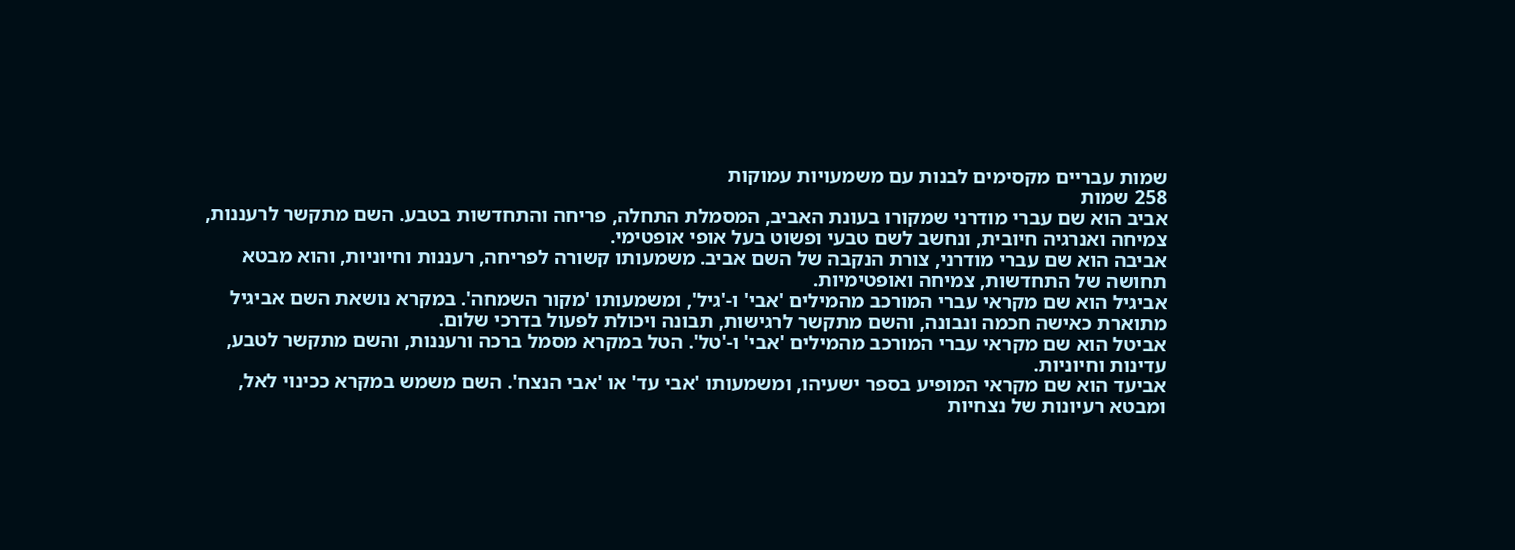שמות עבריים מקסימים לבנות עם משמעויות עמוקות
258 שמות
אביב הוא שם עברי מודרני שמקורו בעונת האביב, המסמלת התחלה, פריחה והתחדשות בטבע. השם מתקשר לרעננות, צמיחה ואנרגיה חיובית, ונחשב לשם טבעי ופשוט בעל אופי אופטימי.
אביבה הוא שם עברי מודרני, צורת הנקבה של השם אביב. משמעותו קשורה לפריחה, רעננות וחיוניות, והוא מבטא תחושה של התחדשות, צמיחה ואופטימיות.
אביגיל הוא שם מקראי עברי המורכב מהמילים 'אבי' ו-'גיל', ומשמעותו 'מקור השמחה'. במקרא נושאת השם אביגיל מתוארת כאישה חכמה ונבונה, והשם מתקשר לרגישות, תבונה ויכולת לפעול בדרכי שלום.
אביטל הוא שם מקראי עברי המורכב מהמילים 'אבי' ו-'טל'. הטל במקרא מסמל ברכה ורעננות, והשם מתקשר לטבע, עדינות וחיוניות.
אביעד הוא שם מקראי המופיע בספר ישעיהו, ומשמעותו 'אבי עד' או 'אבי הנצח'. השם משמש במקרא ככינוי לאל, ומבטא רעיונות של נצחיות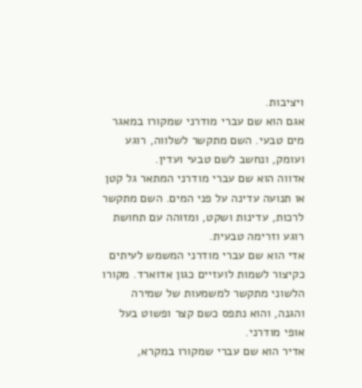ויציבות.
אגם הוא שם עברי מודרני שמקורו במאגר מים טבעי. השם מתקשר לשלווה, רוגע ועומק, ונחשב לשם טבעי ועדין.
אדווה הוא שם עברי מודרני המתאר גל קטן או תנועה עדינה על פני המים. השם מתקשר לרכות, עדינות ושקט, ומזוהה עם תחושת רוגע וזרימה טבעית.
אדי הוא שם עברי מודרני המשמש לעיתים כקיצור לשמות לועזיים כגון אדוארד. מקורו הלשוני מתקשר למשמעות של שמירה והגנה, והוא נתפס כשם קצר ופשוט בעל אופי מודרני.
אדיר הוא שם עברי שמקורו במקרא,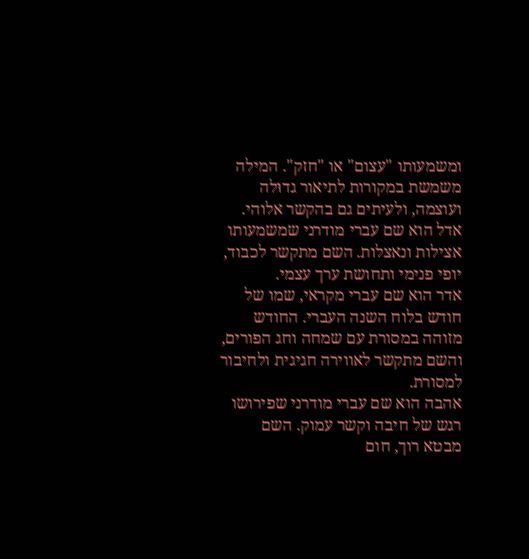ומשמעותו "עצום" או "חזק". המילה משמשת במקורות לתיאור גדוּלה ועוצמה, ולעיתים גם בהקשר אלוהי.
אדל הוא שם עברי מודרני שמשמעותו אצילות ונאצלות. השם מתקשר לכבוד, יופי פנימי ותחושת ערך עצמי.
אדר הוא שם עברי מקראי, שמו של חודש בלוח השנה העברי. החודש מזוהה במסורת עם שמחה וחג הפורים, והשם מתקשר לאווירה חגיגית ולחיבור למסורת.
אהבה הוא שם עברי מודרני שפירושו רגש של חיבה וקשר עמוק. השם מבטא רוך, חום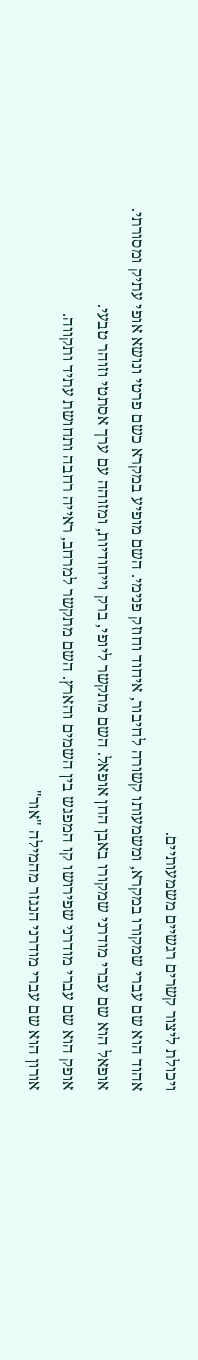ויכולת ליצור קשרים רגשיים משמעותיים.
אהוד הוא שם עברי שמקורו במקרא, ומשמעותו קשורה לחיבור, איחוד וחוזק פנימי. השם מופיע במקרא כשם פרטי ונושא אופי עתיק ומסורתי.
אופאל הוא שם עברי מודרני שמקורו באבן החן אופאל. השם מתקשר ליופי, ברק וייחודיות, ומזוהה עם ערך אסתטי וזוהר טבעי.
אופק הוא שם עברי מודרני שפירושו קו המפגש בין השמים והארץ. השם מתקשר למרחב, ראייה רחבה ותחושת עתיד ותקווה.
אורון הוא שם עברי מודרני הנגזר מהמילה "אור"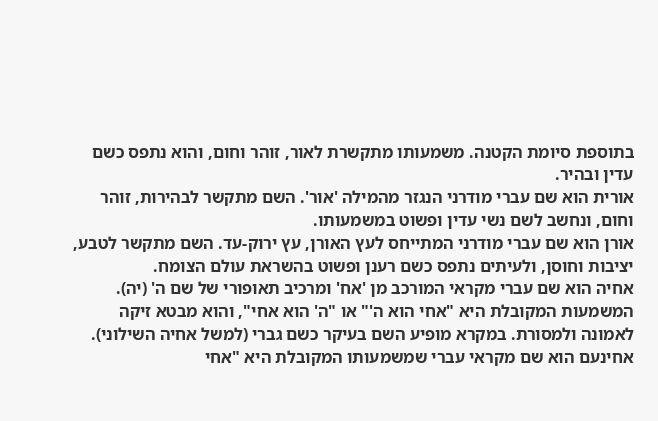בתוספת סיומת הקטנה. משמעותו מתקשרת לאור, זוהר וחום, והוא נתפס כשם עדין ובהיר.
אורית הוא שם עברי מודרני הנגזר מהמילה 'אור'. השם מתקשר לבהירות, זוהר וחום, ונחשב לשם נשי עדין ופשוט במשמעותו.
אורן הוא שם עברי מודרני המתייחס לעץ האורן, עץ ירוק-עד. השם מתקשר לטבע, יציבות וחוסן, ולעיתים נתפס כשם רענן ופשוט בהשראת עולם הצומח.
אחיה הוא שם עברי מקראי המורכב מן 'אח' ומרכיב תאופורי של שם ה' (יה). המשמעות המקובלת היא "אחי הוא ה'" או "ה' הוא אחי", והוא מבטא זיקה לאמונה ולמסורת. במקרא מופיע השם בעיקר כשם גברי (למשל אחיה השילוני).
אחינעם הוא שם מקראי עברי שמשמעותו המקובלת היא "אחי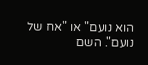הוא נועם" או "אח של נועם". השם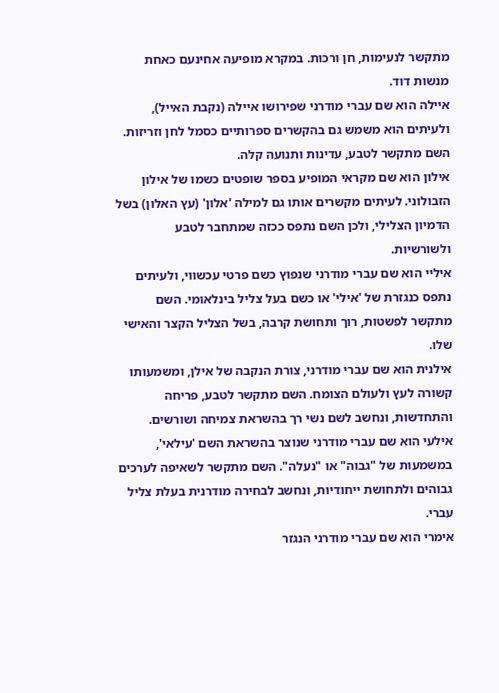מתקשר לנעימות, חן ורכות. במקרא מופיעה אחינעם כאחת מנשות דוד.
איילה הוא שם עברי מודרני שפירושו איילה (נקבת האייל), ולעיתים הוא משמש גם בהקשרים ספרותיים כסמל לחן וזריזות. השם מתקשר לטבע, עדינות ותנועה קלה.
אילון הוא שם מקראי המופיע בספר שופטים כשמו של אילון הזבולוני. לעיתים מקשרים אותו גם למילה 'אלון' (עץ האלון) בשל הדמיון הצלילי, ולכן השם נתפס ככזה שמתחבר לטבע ולשורשיות.
איליי הוא שם עברי מודרני שנפוץ כשם פרטי עכשווי, ולעיתים נתפס כנגזרת של 'אילי' או כשם בעל צליל בינלאומי. השם מתקשר לפשטות, רוך ותחושת קרבה, בשל הצליל הקצר והאישי שלו.
אילנית הוא שם עברי מודרני, צורת הנקבה של אילן, ומשמעותו קשורה לעץ ולעולם הצומח. השם מתקשר לטבע, פריחה והתחדשות, ונחשב לשם נשי רך בהשראת צמיחה ושורשים.
אילעי הוא שם עברי מודרני שנוצר בהשראת השם 'עילאי', במשמעות של "גבוה" או "נעלה". השם מתקשר לשאיפה לערכים גבוהים ולתחושת ייחודיות, ונחשב לבחירה מודרנית בעלת צליל עברי.
אימרי הוא שם עברי מודרני הנגזר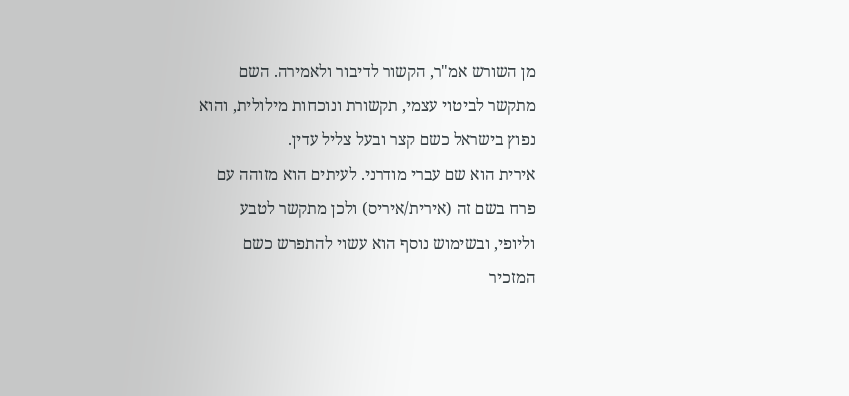מן השורש אמ"ר, הקשור לדיבור ולאמירה. השם מתקשר לביטוי עצמי, תקשורת ונוכחות מילולית, והוא נפוץ בישראל כשם קצר ובעל צליל עדין.
אירית הוא שם עברי מודרני. לעיתים הוא מזוהה עם פרח בשם זה (אירית/איריס) ולכן מתקשר לטבע וליופי, ובשימוש נוסף הוא עשוי להתפרש כשם המזכיר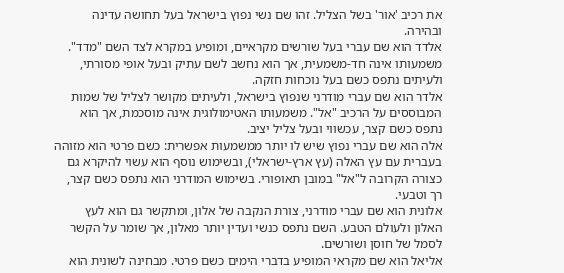את רכיב 'אור' בשל הצליל. זהו שם נשי נפוץ בישראל בעל תחושה עדינה ובהירה.
אלדד הוא שם עברי בעל שורשים מקראיים, ומופיע במקרא לצד השם "מדד". משמעותו אינה חד-משמעית, אך הוא נחשב לשם עתיק ובעל אופי מסורתי, ולעיתים נתפס כשם בעל נוכחות חזקה.
אלדר הוא שם עברי מודרני שנפוץ בישראל, ולעיתים מקושר לצליל של שמות המבוססים על הרכיב "אל". משמעותו האטימולוגית אינה מוסכמת, אך הוא נתפס כשם קצר, עכשווי ובעל צליל יציב.
אלה הוא שם עברי נפוץ שיש לו יותר ממשמעות אפשרית: כשם פרטי הוא מזוהה בעברית עם עץ האלה (עץ ארץ-ישראלי), ובשימוש נוסף הוא עשוי להיקרא גם כצורה הקרובה ל"אל" במובן תאופורי. בשימוש המודרני הוא נתפס כשם קצר, רך וטבעי.
אלונית הוא שם עברי מודרני, צורת הנקבה של אלון, ומתקשר גם הוא לעץ האלון ולעולם הטבע. השם נתפס כנשי ועדין יותר מאלון, אך שומר על הקשר לסמל של חוסן ושורשים.
אליאל הוא שם מקראי המופיע בדברי הימים כשם פרטי. מבחינה לשונית הוא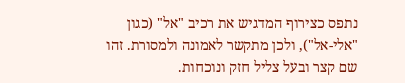נתפס כצירוף המדגיש את רכיב "אל" (כגון "אלי-אל"), ולכן מתקשר לאמונה ולמסורת. זהו שם קצר ובעל צליל חזק ונוכחות.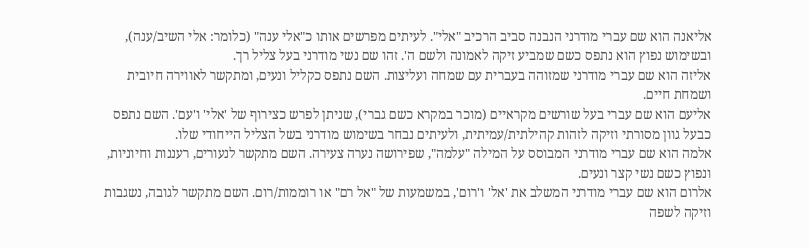אליאנה הוא שם עברי מודרני הנבנה סביב הרכיב "אלי". לעיתים מפרשים אותו כ"אלי ענה" (כלומר: אלי השיב/ענה), ובשימוש נפוץ הוא נתפס כשם שמביע זיקה לאמונה ולשם ה'. זהו שם נשי מודרני בעל צליל רך.
אליזה הוא שם עברי מודרני שמזוהה בעברית עם שמחה ועליצות. השם נתפס כקליל ונעים, ומתקשר לאווירה חיובית ושמחת חיים.
אליעם הוא שם עברי בעל שורשים מקראיים (מוכר במקרא כשם גברי), שניתן לפרש כצירוף של 'אלי' ו'עם'. השם נתפס כבעל גוון מסורתי וזיקה לזהות קהילתית/עמיתית, ולעיתים נבחר בשימוש מודרני בשל הצליל הייחודי שלו.
אלמה הוא שם עברי מודרני המבוסס על המילה "עלמה", שפירושה נערה צעירה. השם מתקשר לנעורים, רעננות וחיוניות, ונפוץ כשם נשי קצר ונעים.
אלרום הוא שם עברי מודרני המשלב את 'אל' ו'רום', במשמעות של "אל רם" או רוממות/רום. השם מתקשר לגובה, נשגבות וזיקה לשפה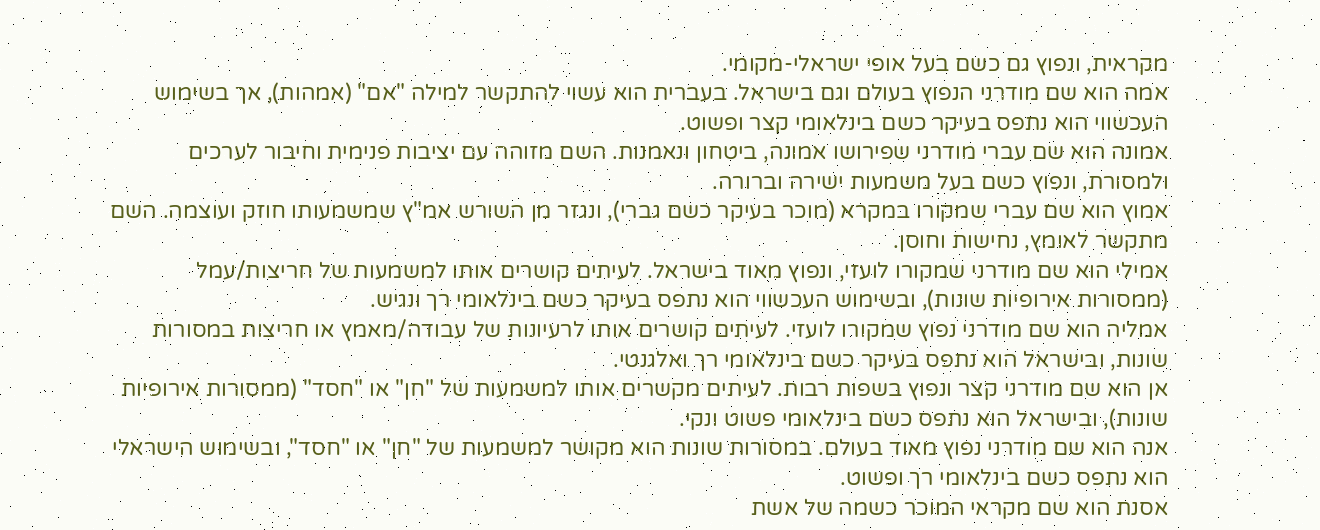מקראית, ונפוץ גם כשם בעל אופי ישראלי-מקומי.
אמה הוא שם מודרני הנפוץ בעולם וגם בישראל. בעברית הוא עשוי להתקשר למילה "אם" (אמהות), אך בשימוש העכשווי הוא נתפס בעיקר כשם בינלאומי קצר ופשוט.
אמונה הוא שם עברי מודרני שפירושו אמונה, ביטחון ונאמנות. השם מזוהה עם יציבות פנימית וחיבור לערכים ולמסורת, ונפוץ כשם בעל משמעות ישירה וברורה.
אמוץ הוא שם עברי שמקורו במקרא (מוכר בעיקר כשם גברי), ונגזר מן השורש אמ"ץ שמשמעותו חוזק ועוצמה. השם מתקשר לאומץ, נחישות וחוסן.
אמילי הוא שם מודרני שמקורו לועזי, ונפוץ מאוד בישראל. לעיתים קושרים אותו למשמעות של חריצות/עמל (ממסורות אירופיות שונות), ובשימוש העכשווי הוא נתפס בעיקר כשם בינלאומי רך ונגיש.
אמליה הוא שם מודרני נפוץ שמקורו לועזי. לעיתים קושרים אותו לרעיונות של עבודה/מאמץ או חריצות במסורות שונות, ובישראל הוא נתפס בעיקר כשם בינלאומי רך ואלגנטי.
אן הוא שם מודרני קצר ונפוץ בשפות רבות. לעיתים מקשרים אותו למשמעות של "חן" או "חסד" (ממסורות אירופיות שונות), ובישראל הוא נתפס כשם בינלאומי פשוט ונקי.
אנה הוא שם מודרני נפוץ מאוד בעולם. במסורות שונות הוא מקושר למשמעות של "חן" או "חסד", ובשימוש הישראלי הוא נתפס כשם בינלאומי רך ופשוט.
אסנת הוא שם מקראי המוכר כשמה של אשת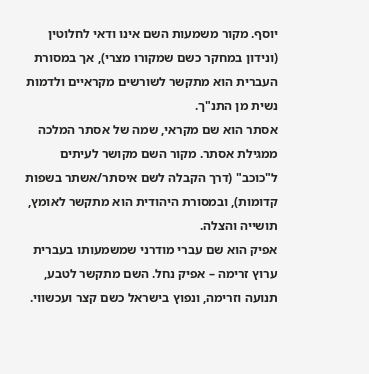יוסף. מקור משמעות השם אינו ודאי לחלוטין (ונידון במחקר כשם שמקורו מצרי), אך במסורת העברית הוא מתקשר לשורשים מקראיים ולדמות נשית מן התנ"ך.
אסתר הוא שם מקראי, שמה של אסתר המלכה ממגילת אסתר. מקור השם מקושר לעיתים ל"כוכב" (דרך הקבלה לשם איסתר/אשתר בשפות קדומות), ובמסורת היהודית הוא מתקשר לאומץ, תושייה והצלה.
אפיק הוא שם עברי מודרני שמשמעותו בעברית ערוץ זרימה – אפיק נחל. השם מתקשר לטבע, תנועה וזרימה, ונפוץ בישראל כשם קצר ועכשווי.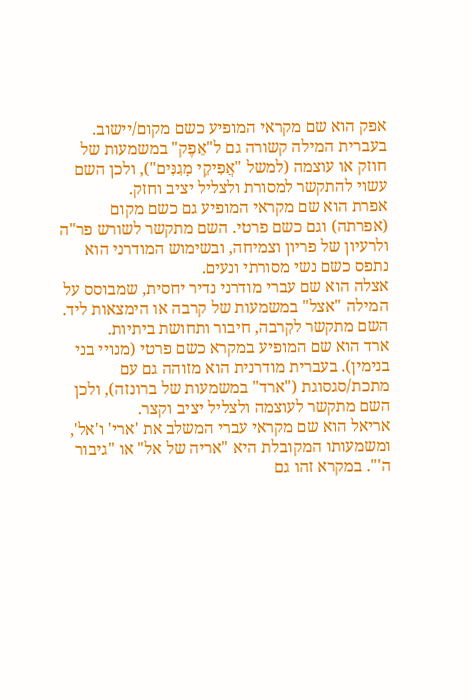אפק הוא שם מקראי המופיע כשם מקום/יישוב. בעברית המילה קשורה גם ל"אֵפֶק" במשמעות של חוזק או עוצמה (למשל "אֲפִיקֵי מָגִנִּים"), ולכן השם עשוי להתקשר למסורת ולצליל יציב וחזק.
אפרת הוא שם מקראי המופיע גם כשם מקום (אפרתה) וגם כשם פרטי. השם מתקשר לשורש פר"ה ולרעיון של פריון וצמיחה, ובשימוש המודרני הוא נתפס כשם נשי מסורתי ונעים.
אצלה הוא שם עברי מודרני נדיר יחסית, שמבוסס על המילה "אצל" במשמעות של קרבה או הימצאות ליד. השם מתקשר לקִרבה, חיבור ותחושת ביתיות.
ארד הוא שם המופיע במקרא כשם פרטי (מנויי בני בנימין). בעברית מודרנית הוא מזוהה גם עם מתכת/סגסוגת ("ארד" במשמעות של ברונזה), ולכן השם מתקשר לעוצמה ולצליל יציב וקצר.
אריאל הוא שם מקראי עברי המשלב את 'ארי' ו'אל', ומשמעותו המקובלת היא "אריה של אל" או "גיבור ה'". במקרא זהו גם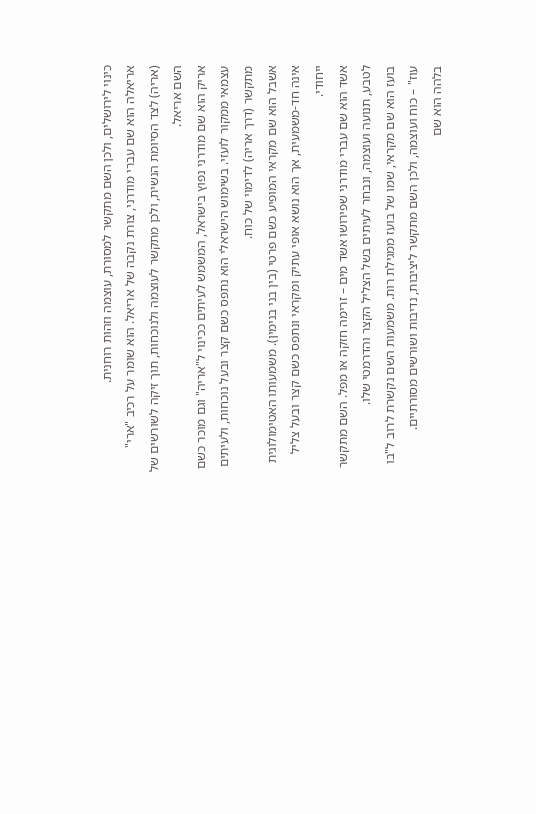כינוי לירושלים, ולכן השם מתקשר למסורת, עוצמה וזהות רוחנית.
אריאלה הוא שם עברי מודרני, צורת נקבה של אריאל. הוא שומר על רכיב "ארי" (אריה) לצד הסיומת הנשית, ולכן מתקשר לעוצמה ולנוכחות, תוך זיקה לשורשים של השם אריאל.
אריק הוא שם מודרני נפוץ בישראל, המשמש לעיתים ככינוי ל"אריה" וגם מוכר כשם עצמאי ממקור לועזי. בשימוש הישראלי הוא נתפס כשם קצר ובעל נוכחות, ולעיתים מתקשר (דרך אריה) לדימוי של כוח.
אשבל הוא שם מקראי המופיע כשם פרטי (בין בני בנימין). משמעותו האטימולוגית אינה חד-משמעית, אך הוא נושא אופי עתיק ומקראי ונתפס כשם קצר ובעל צליל ייחודי.
אשד הוא שם עברי מודרני שפירושו אשד מים – זרימה חזקה או מפל. השם מתקשר לטבע, תנועה ועוצמה, ונבחר לעיתים בשל הצליל הקצר והדרמטי שלו.
בועז הוא שם מקראי, שמו של בועז ממגילת רות. משמעות השם נקשרת לרוב ל"בו עוז" – כוח ועוצמה, ולכן השם מתקשר ליציבות, נדיבות ושורשים מסורתיים.
בלהה הוא שם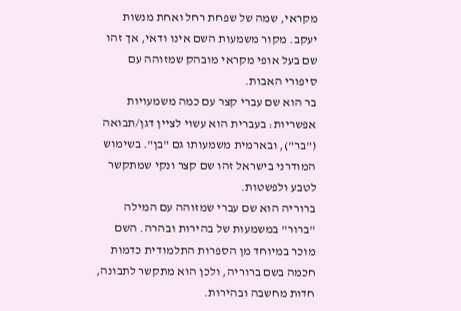מקראי, שמה של שפחת רחל ואחת מנשות יעקב. מקור משמעות השם אינו ודאי, אך זהו שם בעל אופי מקראי מובהק שמזוהה עם סיפורי האבות.
בר הוא שם עברי קצר עם כמה משמעויות אפשריות: בעברית הוא עשוי לציין דגן/תבואה ("בר"), ובארמית משמעותו גם "בן". בשימוש המודרני בישראל זהו שם קצר ונקי שמתקשר לטבע ולפשטות.
ברוריה הוא שם עברי שמזוהה עם המילה "ברור" במשמעות של בהירות ובהרה. השם מוכר במיוחד מן הספרות התלמודית כדמות חכמה בשם ברוריה, ולכן הוא מתקשר לתבונה, חדות מחשבה ובהירות.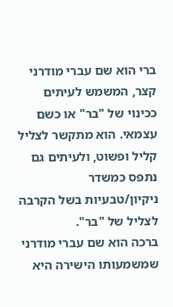ברי הוא שם עברי מודרני קצר, המשמש לעיתים ככינוי של "בר" או כשם עצמאי. הוא מתקשר לצליל קליל ופשוט, ולעיתים גם נתפס כמשדר ניקיון/טבעיות בשל הקרבה לצליל של "בר".
ברכה הוא שם עברי מודרני שמשמעותו הישירה היא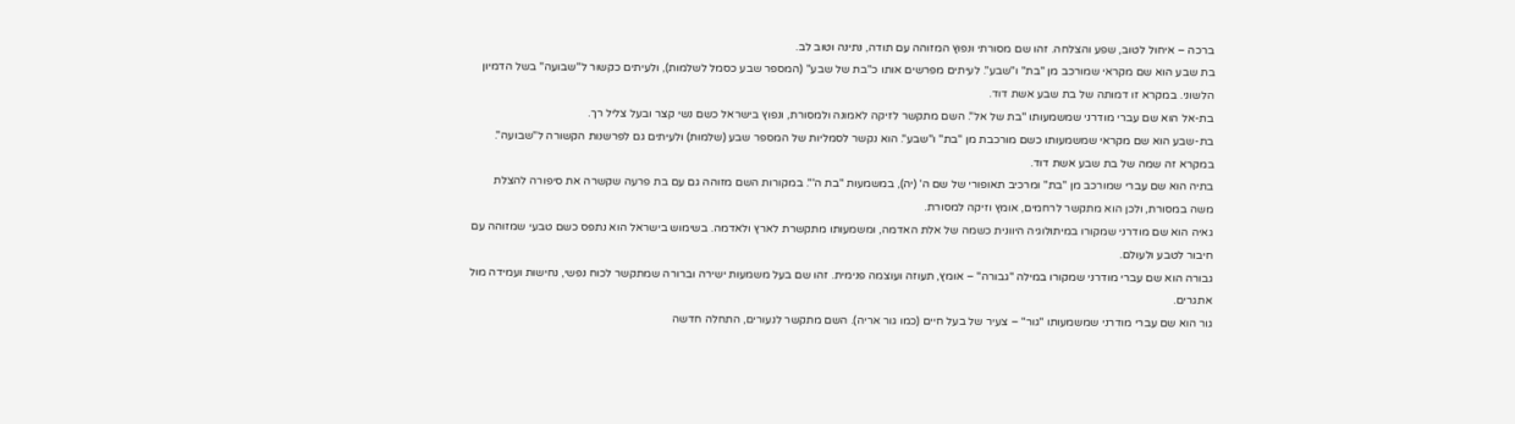ברכה – איחול לטוב, שפע והצלחה. זהו שם מסורתי ונפוץ המזוהה עם תודה, נתינה וטוב לב.
בת שבע הוא שם מקראי שמורכב מן "בת" ו"שבע". לעיתים מפרשים אותו כ"בת של שבע" (המספר שבע כסמל לשלמות), ולעיתים כקשור ל"שבועה" בשל הדמיון הלשוני. במקרא זו דמותה של בת שבע אשת דוד.
בת-אל הוא שם עברי מודרני שמשמעותו "בת של אל". השם מתקשר לזיקה לאמונה ולמסורת, ונפוץ בישראל כשם נשי קצר ובעל צליל רך.
בת-שבע הוא שם מקראי שמשמעותו כשם מורכבת מן "בת" ו"שבע". הוא נקשר לסמליות של המספר שבע (שלמות) ולעיתים גם לפרשנות הקשורה ל"שבועה". במקרא זה שמה של בת שבע אשת דוד.
בתיה הוא שם עברי שמורכב מן "בת" ומרכיב תאופורי של שם ה' (יה), במשמעות "בת ה'". במקורות השם מזוהה גם עם בת פרעה שקשרה את סיפורה להצלת משה במסורת, ולכן הוא מתקשר לרחמים, אומץ וזיקה למסורת.
גאיה הוא שם מודרני שמקורו במיתולוגיה היוונית כשמה של אלת האדמה, ומשמעותו מתקשרת לארץ ולאדמה. בשימוש בישראל הוא נתפס כשם טבעי שמזוהה עם חיבור לטבע ולעולם.
גבורה הוא שם עברי מודרני שמקורו במילה "גבורה" – אומץ, תעוזה ועוצמה פנימית. זהו שם בעל משמעות ישירה וברורה שמתקשר לכוח נפשי, נחישות ועמידה מול אתגרים.
גור הוא שם עברי מודרני שמשמעותו "גור" – צעיר של בעל חיים (כמו גור אריה). השם מתקשר לנעורים, התחלה חדשה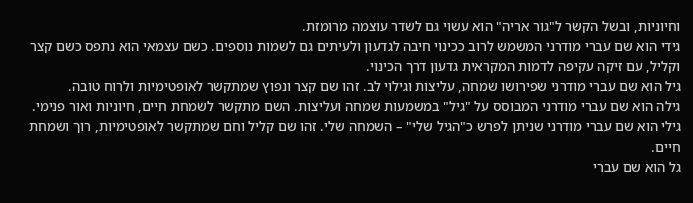וחיוניות, ובשל הקשר ל"גור אריה" הוא עשוי גם לשדר עוצמה מרומזת.
גידי הוא שם עברי מודרני המשמש לרוב ככינוי חיבה לגדעון ולעיתים גם לשמות נוספים. כשם עצמאי הוא נתפס כשם קצר וקליל, עם זיקה עקיפה לדמות המקראית גדעון דרך הכינוי.
גיל הוא שם עברי מודרני שפירושו שמחה, עליצות וגילוי לב. זהו שם קצר ונפוץ שמתקשר לאופטימיות ולרוח טובה.
גילה הוא שם עברי מודרני המבוסס על "גיל" במשמעות שמחה ועליצות. השם מתקשר לשמחת חיים, חיוניות ואור פנימי.
גילי הוא שם עברי מודרני שניתן לפרש כ"הגיל שלי" – השמחה שלי. זהו שם קליל וחם שמתקשר לאופטימיות, רוך ושמחת חיים.
גל הוא שם עברי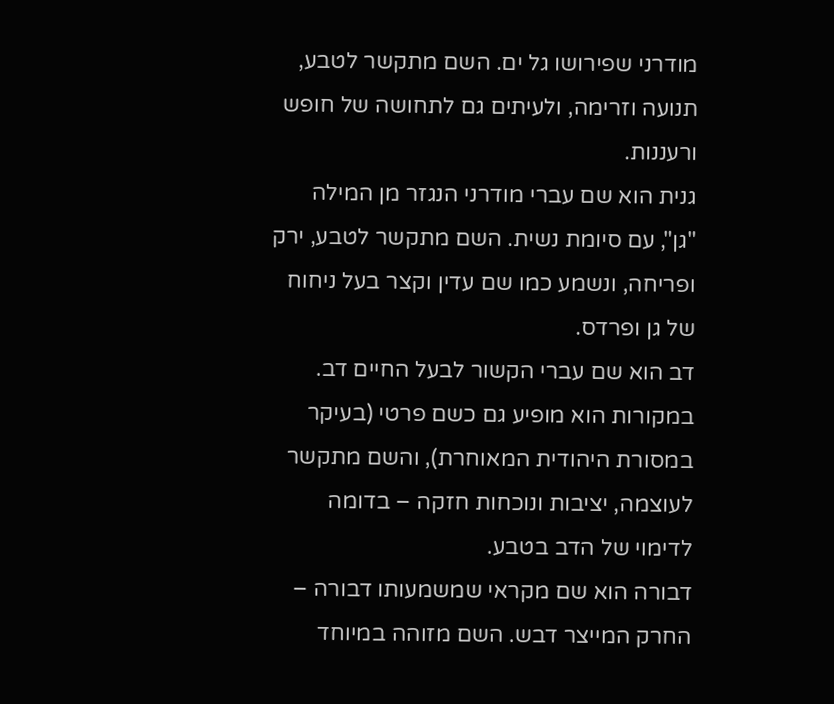מודרני שפירושו גל ים. השם מתקשר לטבע, תנועה וזרימה, ולעיתים גם לתחושה של חופש ורעננות.
גנית הוא שם עברי מודרני הנגזר מן המילה "גן", עם סיומת נשית. השם מתקשר לטבע, ירק ופריחה, ונשמע כמו שם עדין וקצר בעל ניחוח של גן ופרדס.
דב הוא שם עברי הקשור לבעל החיים דב. במקורות הוא מופיע גם כשם פרטי (בעיקר במסורת היהודית המאוחרת), והשם מתקשר לעוצמה, יציבות ונוכחות חזקה – בדומה לדימוי של הדב בטבע.
דבורה הוא שם מקראי שמשמעותו דבורה – החרק המייצר דבש. השם מזוהה במיוחד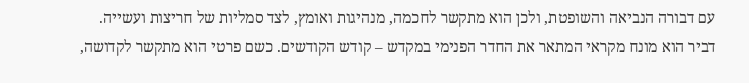עם דבורה הנביאה והשופטת, ולכן הוא מתקשר לחכמה, מנהיגות ואומץ, לצד סמליות של חריצות ועשייה.
דביר הוא מונח מקראי המתאר את החדר הפנימי במקדש – קודש הקודשים. כשם פרטי הוא מתקשר לקדושה,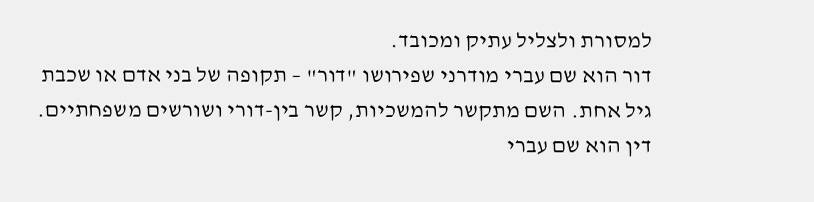למסורת ולצליל עתיק ומכובד.
דור הוא שם עברי מודרני שפירושו "דור" – תקופה של בני אדם או שכבת גיל אחת. השם מתקשר להמשכיות, קשר בין-דורי ושורשים משפחתיים.
דין הוא שם עברי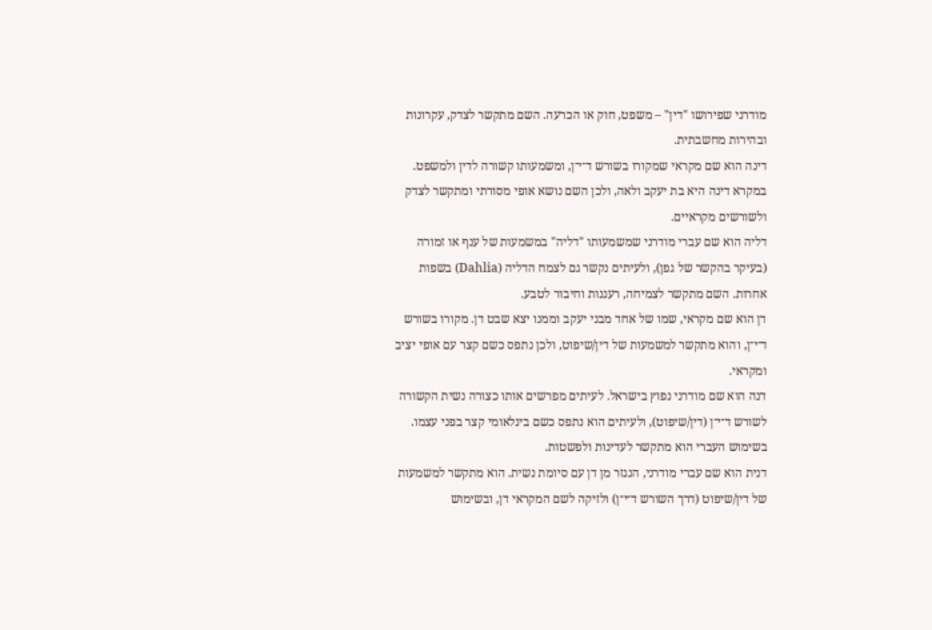מודרני שפירושו "דין" – משפט, חוק או הכרעה. השם מתקשר לצדק, עקרונות ובהירות מחשבתית.
דינה הוא שם מקראי שמקורו בשורש ד־י־ן, ומשמעותו קשורה לדין ולמשפט. במקרא דינה היא בת יעקב ולאה, ולכן השם נושא אופי מסורתי ומתקשר לצדק ולשורשים מקראיים.
דליה הוא שם עברי מודרני שמשמעותו "דליה" במשמעות של ענף או זמורה (בעיקר בהקשר של גפן), ולעיתים נקשר גם לצמח הדליה (Dahlia) בשפות אחרות. השם מתקשר לצמיחה, רעננות וחיבור לטבע.
דן הוא שם מקראי, שמו של אחד מבני יעקב וממנו יצא שבט דן. מקורו בשורש ד־י־ן, והוא מתקשר למשמעות של דין/שיפוט, ולכן נתפס כשם קצר עם אופי יציב ומקראי.
דנה הוא שם מודרני נפוץ בישראל. לעיתים מפרשים אותו כצורה נשית הקשורה לשורש ד־י־ן (דין/שיפוט), ולעיתים הוא נתפס כשם בינלאומי קצר בפני עצמו. בשימוש העברי הוא מתקשר לעדינות ולפשטות.
דנית הוא שם עברי מודרני, הנגזר מן דן עם סיומת נשית. הוא מתקשר למשמעות של דין/שיפוט (דרך השורש ד־י־ן) ולזיקה לשם המקראי דן, ובשימוש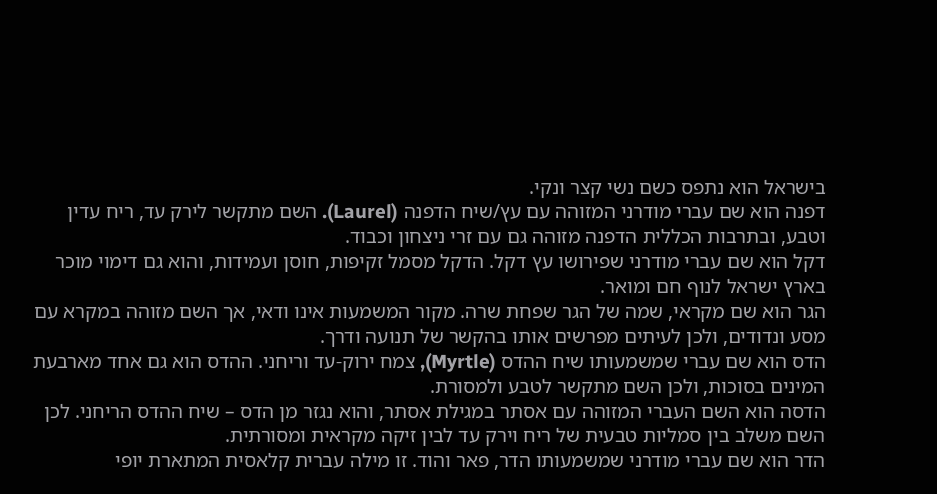בישראל הוא נתפס כשם נשי קצר ונקי.
דפנה הוא שם עברי מודרני המזוהה עם עץ/שיח הדפנה (Laurel). השם מתקשר לירק עד, ריח עדין וטבע, ובתרבות הכללית הדפנה מזוהה גם עם זרי ניצחון וכבוד.
דקל הוא שם עברי מודרני שפירושו עץ דקל. הדקל מסמל זקיפות, חוסן ועמידות, והוא גם דימוי מוכר בארץ ישראל לנוף חם ומואר.
הגר הוא שם מקראי, שמה של הגר שפחת שרה. מקור המשמעות אינו ודאי, אך השם מזוהה במקרא עם מסע ונדודים, ולכן לעיתים מפרשים אותו בהקשר של תנועה ודרך.
הדס הוא שם עברי שמשמעותו שיח ההדס (Myrtle), צמח ירוק-עד וריחני. ההדס הוא גם אחד מארבעת המינים בסוכות, ולכן השם מתקשר לטבע ולמסורת.
הדסה הוא השם העברי המזוהה עם אסתר במגילת אסתר, והוא נגזר מן הדס – שיח ההדס הריחני. לכן השם משלב בין סמליות טבעית של ריח וירק עד לבין זיקה מקראית ומסורתית.
הדר הוא שם עברי מודרני שמשמעותו הדר, פאר והוד. זו מילה עברית קלאסית המתארת יופי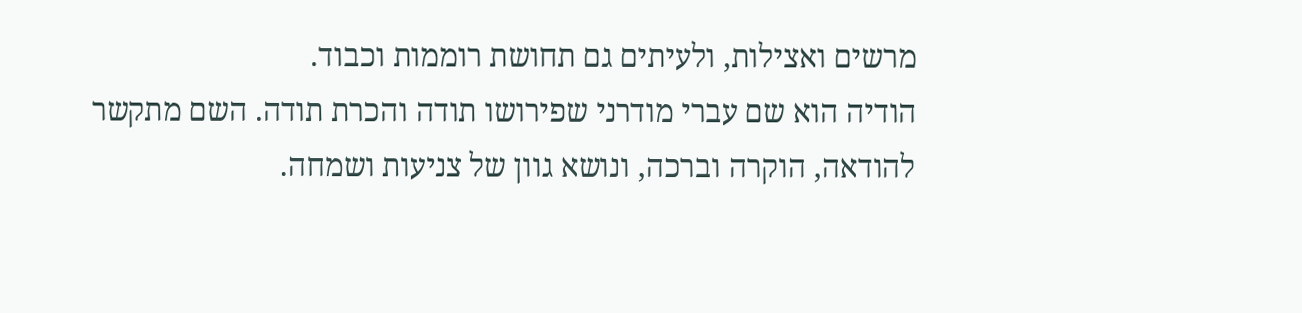מרשים ואצילות, ולעיתים גם תחושת רוממות וכבוד.
הודיה הוא שם עברי מודרני שפירושו תודה והכרת תודה. השם מתקשר להודאה, הוקרה וברכה, ונושא גוון של צניעות ושמחה.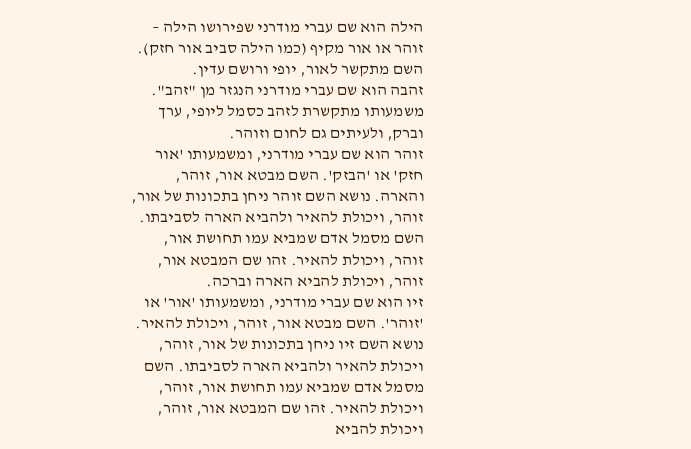הילה הוא שם עברי מודרני שפירושו הילה – זוהר או אור מקיף (כמו הילה סביב אור חזק). השם מתקשר לאור, יופי ורושם עדין.
זהבה הוא שם עברי מודרני הנגזר מן "זהב". משמעותו מתקשרת לזהב כסמל ליופי, ערך וברק, ולעיתים גם לחום וזוהר.
זוהר הוא שם עברי מודרני, ומשמעותו 'אור חזק' או 'הבזק'. השם מבטא אור, זוהר, והארה. נושא השם זוהר ניחן בתכונות של אור, זוהר, ויכולת להאיר ולהביא הארה לסביבתו. השם מסמל אדם שמביא עמו תחושת אור, זוהר, ויכולת להאיר. זהו שם המבטא אור, זוהר, ויכולת להביא הארה וברכה.
זיו הוא שם עברי מודרני, ומשמעותו 'אור' או 'זוהר'. השם מבטא אור, זוהר, ויכולת להאיר. נושא השם זיו ניחן בתכונות של אור, זוהר, ויכולת להאיר ולהביא הארה לסביבתו. השם מסמל אדם שמביא עמו תחושת אור, זוהר, ויכולת להאיר. זהו שם המבטא אור, זוהר, ויכולת להביא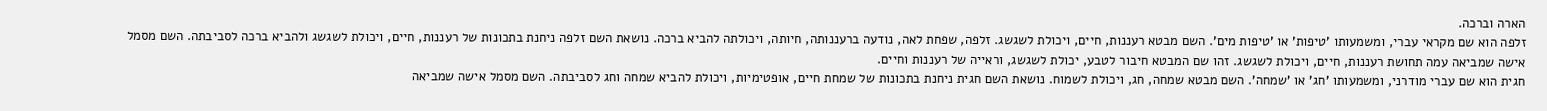הארה וברכה.
זלפה הוא שם מקראי עברי, ומשמעותו 'טיפות' או 'טיפות מים'. השם מבטא רעננות, חיים, ויכולת לשגשג. זלפה, שפחת לאה, נודעה ברעננותה, חיותה, ויכולתה להביא ברכה. נושאת השם זלפה ניחנת בתכונות של רעננות, חיים, ויכולת לשגשג ולהביא ברכה לסביבתה. השם מסמל אישה שמביאה עמה תחושת רעננות, חיים, ויכולת לשגשג. זהו שם המבטא חיבור לטבע, יכולת לשגשג, וראייה של רעננות וחיים.
חגית הוא שם עברי מודרני, ומשמעותו 'חג' או 'שמחה'. השם מבטא שמחה, חג, ויכולת לשמוח. נושאת השם חגית ניחנת בתכונות של שמחת חיים, אופטימיות, ויכולת להביא שמחה וחג לסביבתה. השם מסמל אישה שמביאה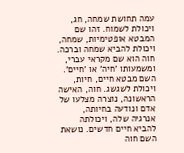עמה תחושת שמחה, חג, ויכולת לשמוח. זהו שם המבטא אופטימיות, שמחה, ויכולת להביא שמחה וברכה.
חוה הוא שם מקראי עברי, ומשמעותו 'חיה' או 'חיים'. השם מבטא חיים, חיות, ויכולת לשגשג. חוה, האישה הראשונה, נוצרה מצלעו של אדם ונודעה בחיותה, אנרגיה שלה, ויכולתה להביא חיים חדשים. נושאת השם חוה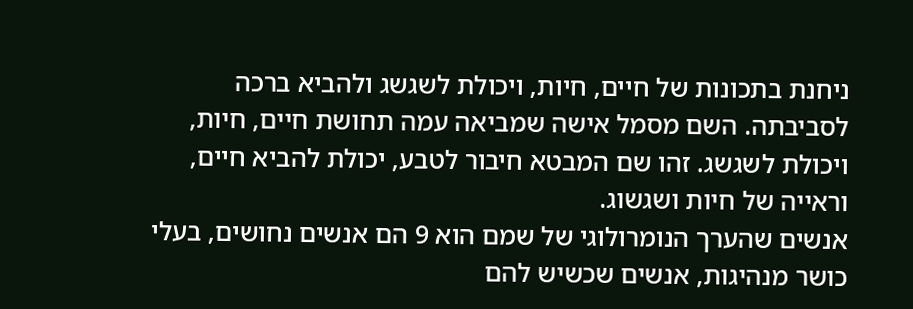ניחנת בתכונות של חיים, חיות, ויכולת לשגשג ולהביא ברכה לסביבתה. השם מסמל אישה שמביאה עמה תחושת חיים, חיות, ויכולת לשגשג. זהו שם המבטא חיבור לטבע, יכולת להביא חיים, וראייה של חיות ושגשוג.
אנשים שהערך הנומרולוגי של שמם הוא 9 הם אנשים נחושים, בעלי כושר מנהיגות, אנשים שכשיש להם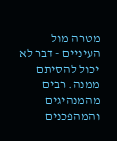מטרה מול העיניים - דבר לא יכול להסיתם ממנה. רבים מהמנהיגים והמהפכנים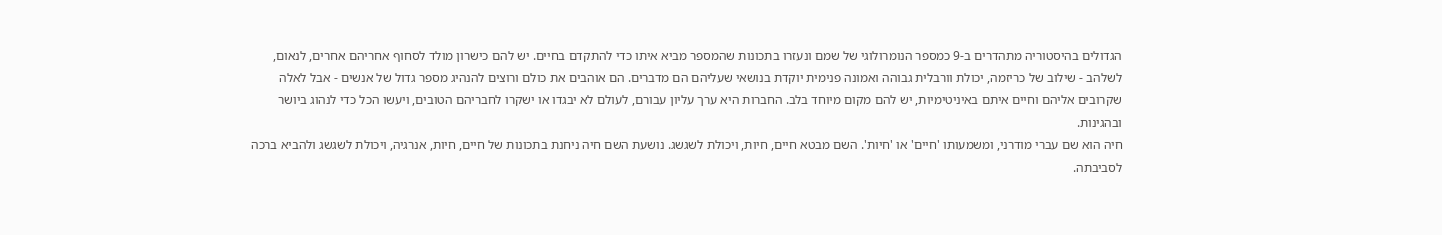הגדולים בהיסטוריה מתהדרים ב-9 כמספר הנומרולוגי של שמם ונעזרו בתכונות שהמספר מביא איתו כדי להתקדם בחיים. יש להם כישרון מולד לסחוף אחריהם אחרים, לנאום, לשלהב - שילוב של כריזמה, יכולת וורבלית גבוהה ואמונה פנימית יוקדת בנושאי שעליהם הם מדברים. הם אוהבים את כולם ורוצים להנהיג מספר גדול של אנשים - אבל לאלה שקרובים אליהם וחיים איתם באיניטימיות, יש להם מקום מיוחד בלב. החברות היא ערך עליון עבורם, לעולם לא יבגדו או ישקרו לחבריהם הטובים, ויעשו הכל כדי לנהוג ביושר ובהגינות.
חיה הוא שם עברי מודרני, ומשמעותו 'חיים' או 'חיות'. השם מבטא חיים, חיות, ויכולת לשגשג. נושעת השם חיה ניחנת בתכונות של חיים, חיות, אנרגיה, ויכולת לשגשג ולהביא ברכה לסביבתה.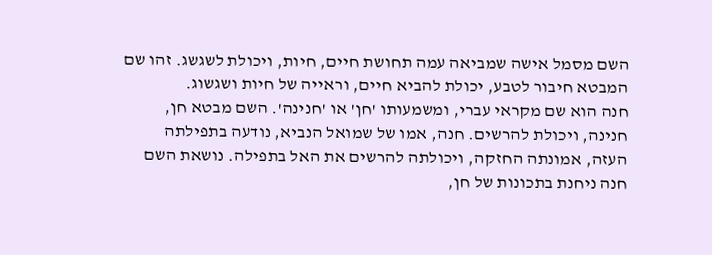השם מסמל אישה שמביאה עמה תחושת חיים, חיות, ויכולת לשגשג. זהו שם המבטא חיבור לטבע, יכולת להביא חיים, וראייה של חיות ושגשוג.
חנה הוא שם מקראי עברי, ומשמעותו 'חן' או 'חנינה'. השם מבטא חן, חנינה, ויכולת להרשים. חנה, אמו של שמואל הנביא, נודעה בתפילתה העזה, אמונתה החזקה, ויכולתה להרשים את האל בתפילה. נושאת השם חנה ניחנת בתכונות של חן,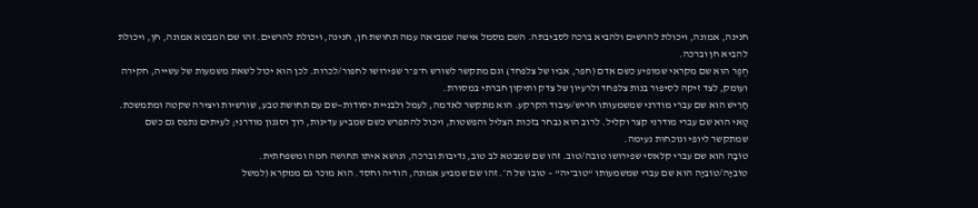חנינה, אמונה, ויכולת להרשים ולהביא ברכה לסביבתה. השם מסמל אישה שמביאה עמה תחושת חן, חנינה, ויכולת להרשים. זהו שם המבטא אמונה, חן, ויכולת להביא חן וברכה.
חֶפֶר הוא שם מקראי שמופיע כשם אדם (חפר, אביו של צלפחד) וגם מתקשר לשורש ח־פ־ר שפירושו לחפור/לכרות. לכן הוא יכול לשאת משמעות של עשייה, חקירה ועומק, לצד זיקה לסיפור בנות צלפחד ולרעיון של צדק ותיקון חברתי במסורת.
חָרִישׁ הוא שם עברי מודרני שמשמעותו חריש/עיבוד הקרקע. הוא מתקשר לאדמה, לעמל ולבניית יסודות—שם עם תחושת טבע, שורשיות ויצירה שקטה ומתמשכת.
טַאי הוא שם עברי מודרני קצר וקליל. לרוב הוא נבחר בזכות הצליל והפשטות, ויכול להתפרש כשם שמביע עדינות, רוך וסגנון מודרני; לעיתים נתפס גם כשם שמתקשר ליופי ונוכחות נעימה.
טוֹבָה הוא שם עברי קלאסי שפירושו טובה/טוב. זהו שם שמבטא לב טוב, נדיבות וברכה, ונושא איתו תחושה חמה ומשפחתית.
טוֹבִיָּה/טוֹבִיָה הוא שם עברי שמשמעותו “טוב־יה” – טובו של ה׳. זהו שם שמביע אמונה, הודיה וחסד. הוא מוכר גם ממקרא (למשל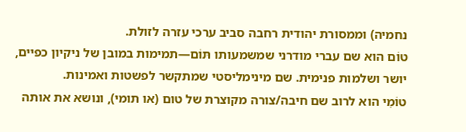נחמיה) וממסורת יהודית רחבה סביב ערכי עזרה לזולת.
טוֹם הוא שם עברי מודרני שמשמעותו תּוֹם—תמימות במובן של ניקיון כפיים, יושר ושלמות פנימית. שם מינימליסטי שמתקשר לפשטות ואמינות.
טוֹמִי הוא לרוב שם חיבה/צורה מקוצרת של טום (או תומי), ונושא את אותה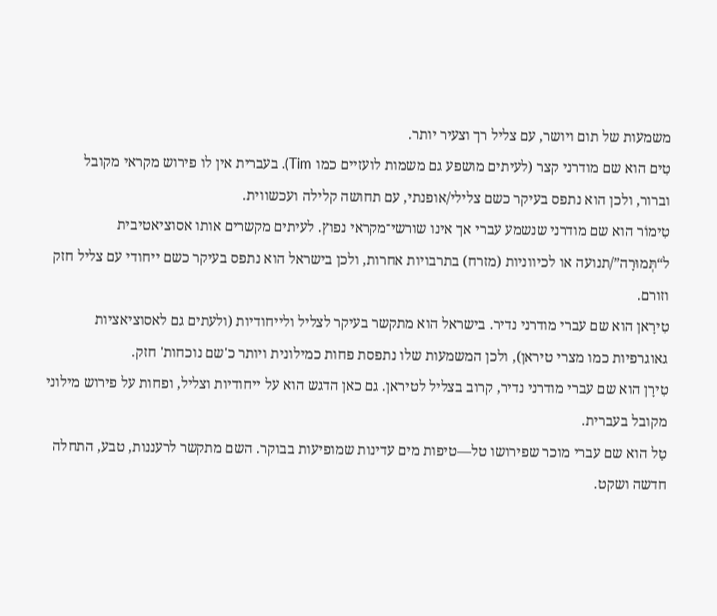משמעות של תום ויושר, עם צליל רך וצעיר יותר.
טִים הוא שם מודרני קצר (לעיתים מושפע גם משמות לועזיים כמו Tim). בעברית אין לו פירוש מקראי מקובל וברור, ולכן הוא נתפס בעיקר כשם צלילי/אופנתי, עם תחושה קלילה ועכשווית.
טִימוֹר הוא שם מודרני שנשמע עברי אך אינו שורשי־מקראי נפוץ. לעיתים מקשרים אותו אסוציאטיבית ל“תְּמוּרָה”/תנועה או לכיווניות (מזרח) בתרבויות אחרות, ולכן בישראל הוא נתפס בעיקר כשם ייחודי עם צליל חזק וזורם.
טִירָאן הוא שם עברי מודרני נדיר. בישראל הוא מתקשר בעיקר לצליל ולייחודיות (ולעתים גם לאסוציאציות גאוגרפיות כמו מצרי טיראן), ולכן המשמעות שלו נתפסת פחות כמילונית ויותר כ'שם נוכחות' חזק.
טִירָן הוא שם עברי מודרני נדיר, קרוב בצליל לטיראן. גם כאן הדגש הוא על ייחודיות וצליל, ופחות על פירוש מילוני מקובל בעברית.
טַל הוא שם עברי מוכר שפירושו טל—טיפות מים עדינות שמופיעות בבוקר. השם מתקשר לרעננות, טבע, התחלה חדשה ושקט.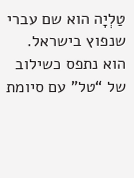טַלְיָה הוא שם עברי שנפוץ בישראל. הוא נתפס כשילוב של “טל” עם סיומת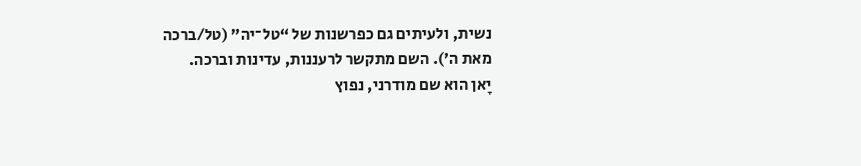נשית, ולעיתים גם כפרשנות של “טל־יה” (טל/ברכה מאת ה׳). השם מתקשר לרעננות, עדינות וברכה.
יָאן הוא שם מודרני, נפוץ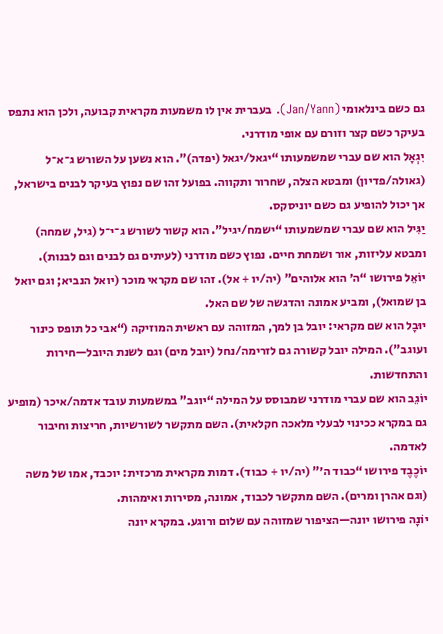גם כשם בינלאומי (Jan/Yann). בעברית אין לו משמעות מקראית קבועה, ולכן הוא נתפס בעיקר כשם קצר וזורם עם אופי מודרני.
יִגְאָל הוא שם עברי שמשמעותו “יגאל/יגאל (יפדה)”. הוא נשען על השורש ג־א־ל (גאולה/פדיון) ומבטא הצלה, שחרור ותקווה. בפועל זהו שם נפוץ בעיקר לבנים בישראל, אך יכול להופיע גם כשם יוניסקס.
יַגִּיל הוא שם עברי שמשמעותו “ישמח/יגיל”. הוא קשור לשורש ג־י־ל (גיל, שמחה) ומבטא עליזות, אור ושמחת חיים. נפוץ כשם מודרני (לעיתים גם לבנים וגם לבנות).
יוֹאֵל פירושו “ה׳ הוא אלוהים” (יה/יו + אל). זהו שם מקראי מוכר (יואל הנביא; וגם יואל בן שמואל), ומביע אמונה והדגשה של שם האל.
יוּבָל הוא שם מקראי: יובל בן למך, המזוהה עם ראשית המוזיקה (“אבי כל תופס כינור ועוגב”). המילה יובל קשורה גם לזרימה/נחל (יובל מים) וגם לשנת היובל—חירות והתחדשות.
יוֹגֵב הוא שם עברי מודרני שמבוסס על המילה “יוגב” במשמעות עובד אדמה/איכר (מופיע גם במקרא ככינוי לבעלי מלאכה חקלאית). השם מתקשר לשורשיות, חריצות וחיבור לאדמה.
יוֹכֶבֶד פירושו “כבוד ה׳” (יה/יו + כבוד). דמות מקראית מרכזית: יוכבד, אמו של משה (וגם אהרן ומרים). השם מתקשר לכבוד, אמונה, מסירות ואימהות.
יוֹנָה פירושו יונה—הציפור שמזוהה עם שלום ורוגע. במקרא יונה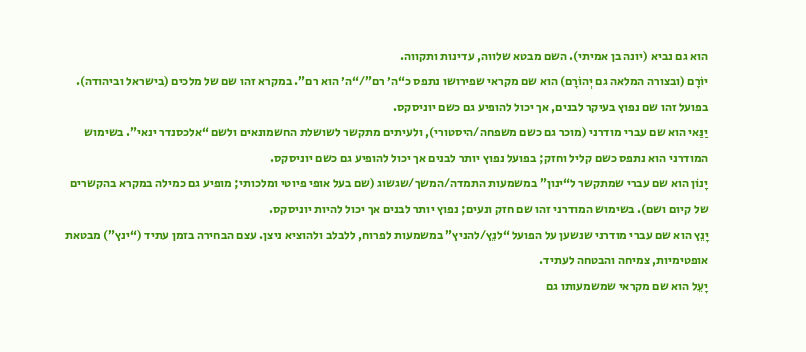הוא גם נביא (יונה בן אמיתי). השם מבטא שלווה, עדינות ותקווה.
יוֹרָם (ובצורה המלאה גם יְהוֹרָם) הוא שם מקראי שפירושו נתפס כ“ה׳ רם”/“ה׳ הוא רם”. במקרא זהו שם של מלכים (בישראל וביהודה). בפועל זהו שם נפוץ בעיקר לבנים, אך יכול להופיע גם כשם יוניסקס.
יַנַּאי הוא שם עברי מודרני (מוכר גם כשם משפחה/היסטורי), ולעיתים מתקשר לשושלת החשמונאים ולשם “אלכסנדר ינאי”. בשימוש המודרני הוא נתפס כשם קליל וחזק; בפועל נפוץ יותר לבנים אך יכול להופיע גם כשם יוניסקס.
יָנוֹן הוא שם עברי שמתקשר ל“ינון” במשמעות התמדה/המשך/שגשוג (שם בעל אופי פיוטי ומלכותי; מופיע גם כמילה במקרא בהקשרים של קיום ושם). בשימוש המודרני זהו שם חזק ונעים; נפוץ יותר לבנים אך יכול להיות יוניסקס.
יָנֵץ הוא שם עברי מודרני שנשען על הפועל “לנֵץ/להניץ” במשמעות לפרוח, ללבלב ולהוציא ניצן. עצם הבחירה בזמן עתיד (“ינץ”) מבטאת אופטימיות, צמיחה והבטחה לעתיד.
יָעֵל הוא שם מקראי שמשמעותו גם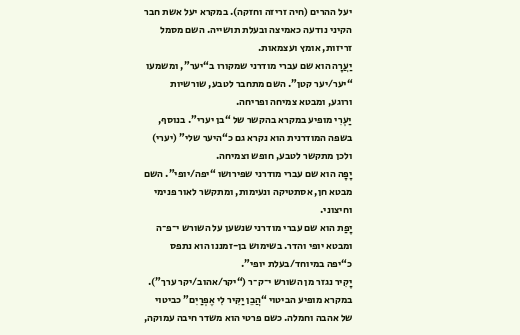יעל ההרים (חיה זריזה וחזקה). במקרא יעל אשת חבר הקיני נודעה כאמיצה ובעלת תושייה. השם מסמל זריזות, אומץ ועצמאות.
יַעֲרָה הוא שם עברי מודרני שמקורו ב“יער”, ומשמעו “יער/יער קטן”. השם מתחבר לטבע, שורשיות ורוגע, ומבטא צמיחה ופריחה.
יַעְרִי מופיע במקרא בהקשר של “בן יערי”. בנוסף, בשפה המודרנית הוא נקרא גם כ“היער שלי” (יערי) ולכן מתקשר לטבע, חופש וצמיחה.
יָפָה הוא שם עברי מודרני שפירושו “יפה/יופי”. השם מבטא חן, אסתטיקה ונעימות, ומתקשר לאור פנימי וחיצוני.
יָפַת הוא שם עברי מודרני שנשען על השורש י־פ־ה ומבטא יופי והדר. בשימוש בן-זמננו הוא נתפס כ“יפה במיוחד/בעלת יופי”.
יָקִיר נגזר מן השורש י־ק־ר (“יקר/אהוב/יקר ערך”). במקרא מופיע הביטוי “הֲבֵן יַקִּיר לִי אֶפְרַיִם” כביטוי של אהבה וחמלה. כשם פרטי הוא משדר חיבה עמוקה,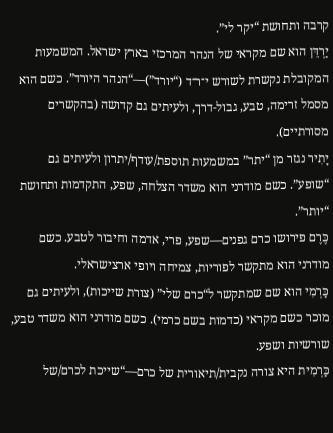קרבה ותחושת “יקר לי”.
יַרְדֵּן הוא שם מקראי של הנהר המרכזי בארץ ישראל. המשמעות המקובלת נקשרת לשורש י־ר־ד (“יורד”)—“הנהר היורד”. כשם הוא מסמל זרימה, טבע, גבול-דרך, ולעיתים גם קדושה (בהקשרים מסורתיים).
יָתִיר נגזר מן “יתר” במשמעות תוספת/עודף/יתרון ולעיתים גם “שופע”. כשם מודרני הוא משדר הצלחה, שפע, התקדמות ותחושת “יותר”.
כֶּרֶם פירושו כרם גפנים—שפע, פרי, אדמה וחיבור לטבע. כשם מודרני הוא מתקשר לפוריות, צמיחה ויופי ארצישראלי.
כַּרְמִי הוא שם שמתקשר ל“כרם שלי” (צורת שייכות), ולעיתים גם מוכר כשם מקראי (כדמות בשם כרמי). כשם מודרני הוא משדר טבע, שורשיות ושפע.
כַּרְמִית היא צורה נקבית/תיאורית של כרם—“שייכת לכרם/של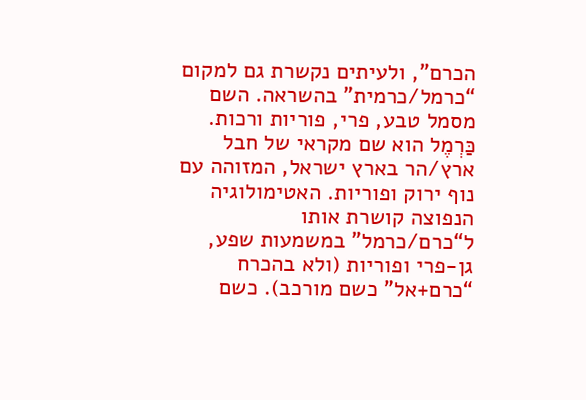הכרם”, ולעיתים נקשרת גם למקום “כרמל/כרמית” בהשראה. השם מסמל טבע, פרי, פוריות ורכות.
כַּרְמֶל הוא שם מקראי של חבל ארץ/הר בארץ ישראל, המזוהה עם נוף ירוק ופוריות. האטימולוגיה הנפוצה קושרת אותו ל“כרם/כרמל” במשמעות שפע, גן-פרי ופוריות (ולא בהכרח “כרם+אל” כשם מורכב). כשם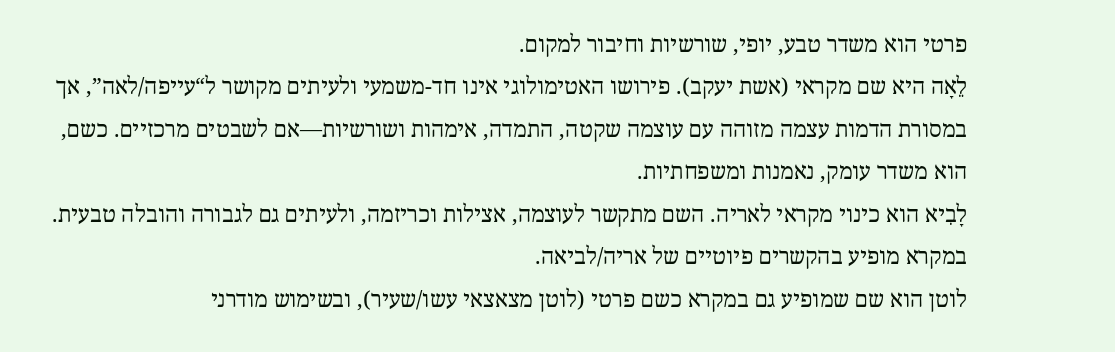פרטי הוא משדר טבע, יופי, שורשיות וחיבור למקום.
לֵאָה היא שם מקראי (אשת יעקב). פירושו האטימולוגי אינו חד-משמעי ולעיתים מקושר ל“עייפה/לאה”, אך במסורת הדמות עצמה מזוהה עם עוצמה שקטה, התמדה, אימהות ושורשיות—אם לשבטים מרכזיים. כשם, הוא משדר עומק, נאמנות ומשפחתיות.
לָבִיא הוא כינוי מקראי לאריה. השם מתקשר לעוצמה, אצילות וכריזמה, ולעיתים גם לגבורה והובלה טבעית. במקרא מופיע בהקשרים פיוטיים של אריה/לביאה.
לוטן הוא שם שמופיע גם במקרא כשם פרטי (לוטן מצאצאי עשו/שעיר), ובשימוש מודרני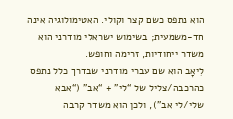הוא נתפס כשם קצר וקולי. האטימולוגיה אינה חד-משמעית; בשימוש ישראלי מודרני הוא משדר ייחודיות, זרימה וחופש.
לִיאָב הוא שם עברי מודרני שבדרך כלל נתפס כהרכבה/צליל של “לי” + “אב” (“אבא שלי/לי אב”), ולכן הוא משדר קרבה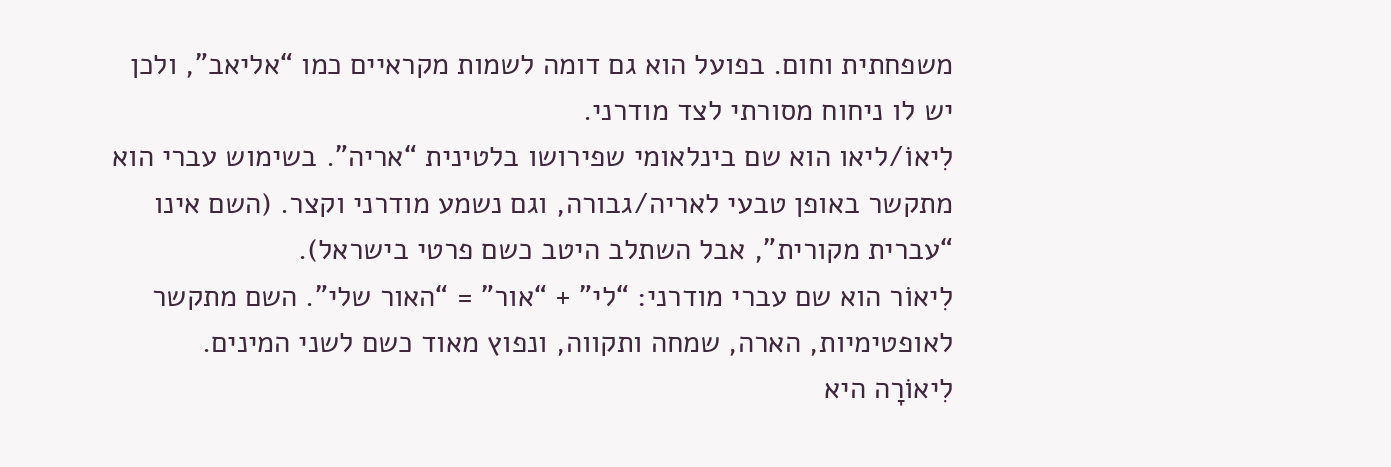משפחתית וחום. בפועל הוא גם דומה לשמות מקראיים כמו “אליאב”, ולכן יש לו ניחוח מסורתי לצד מודרני.
לִיאוֹ/ליאו הוא שם בינלאומי שפירושו בלטינית “אריה”. בשימוש עברי הוא מתקשר באופן טבעי לאריה/גבורה, וגם נשמע מודרני וקצר. (השם אינו “עברית מקורית”, אבל השתלב היטב כשם פרטי בישראל).
לִיאוֹר הוא שם עברי מודרני: “לי” + “אור” = “האור שלי”. השם מתקשר לאופטימיות, הארה, שמחה ותקווה, ונפוץ מאוד כשם לשני המינים.
לִיאוֹרָה היא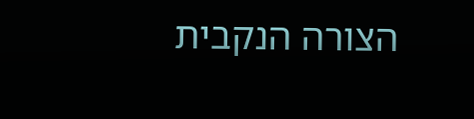הצורה הנקבית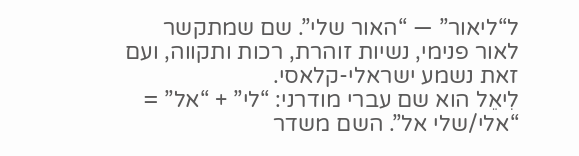ל“ליאור” — “האור שלי”. שם שמתקשר לאור פנימי, נשיות זוהרת, רכות ותקווה, ועם זאת נשמע ישראלי-קלאסי.
לִיאֵל הוא שם עברי מודרני: “לי” + “אל” = “אלי/שלי אל”. השם משדר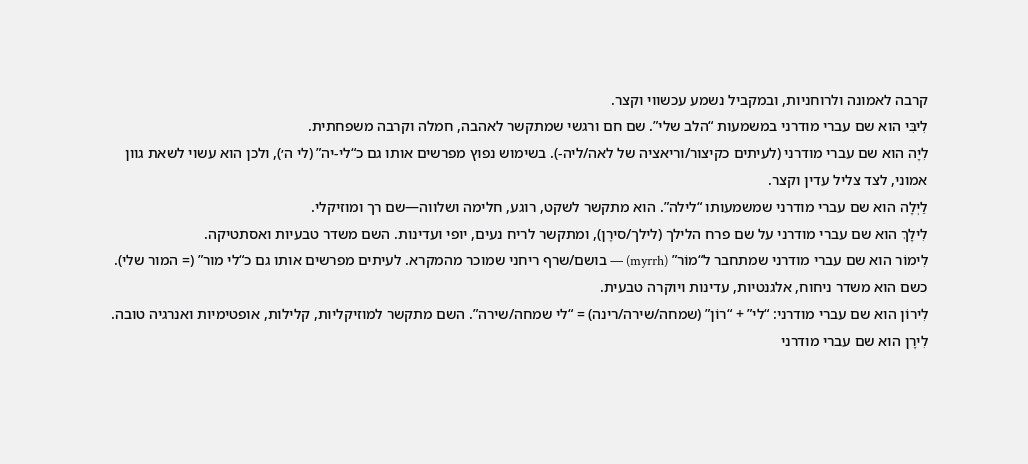קרבה לאמונה ולרוחניות, ובמקביל נשמע עכשווי וקצר.
לִיבִּי הוא שם עברי מודרני במשמעות “הלב שלי”. שם חם ורגשי שמתקשר לאהבה, חמלה וקרבה משפחתית.
לִיָה הוא שם עברי מודרני (לעיתים כקיצור/וריאציה של לאה/ליה-). בשימוש נפוץ מפרשים אותו גם כ“לי-יה” (לי ה׳), ולכן הוא עשוי לשאת גוון אמוני, לצד צליל עדין וקצר.
לַיְלָה הוא שם עברי מודרני שמשמעותו “לילה”. הוא מתקשר לשקט, רוגע, חלימה ושלווה—שם רך ומוזיקלי.
לִילָךְ הוא שם עברי מודרני על שם פרח הלילך (לילך/סירֶן), ומתקשר לריח נעים, יופי ועדינות. השם משדר טבעיות ואסתטיקה.
לִימוֹר הוא שם עברי מודרני שמתחבר ל“מוֹר” (myrrh) — בושם/שרף ריחני שמוכר מהמקרא. לעיתים מפרשים אותו גם כ“לי מור” (= המור שלי). כשם הוא משדר ניחוח, אלגנטיות, עדינות ויוקרה טבעית.
לִירוֹן הוא שם עברי מודרני: “לי” + “רוֹן” (שמחה/שירה/רינה) = “לי שמחה/שירה”. השם מתקשר למוזיקליות, קלילות, אופטימיות ואנרגיה טובה.
לִירָן הוא שם עברי מודרני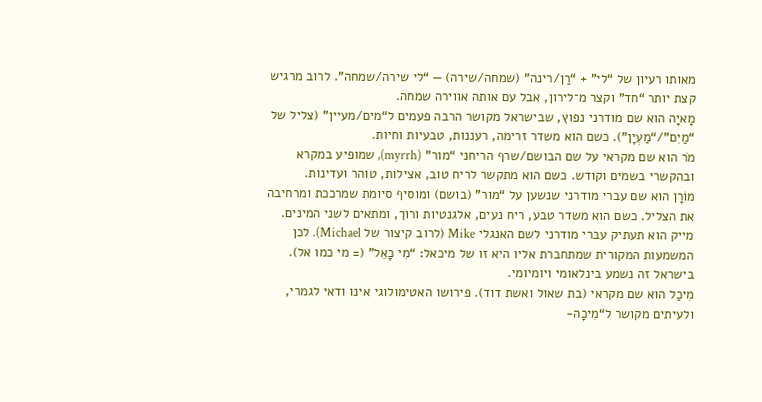מאותו רעיון של “לי” + “רַן/רינה” (שמחה/שירה) — “לי שירה/שמחה”. לרוב מרגיש קצת יותר “חד” וקצר מ־לירון, אבל עם אותה אווירה שמחה.
מָאיָה הוא שם מודרני נפוץ, שבישראל מקושר הרבה פעמים ל“מים/מעיין” (צליל של “מַיִם”/“מַעְיָן”). כשם הוא משדר זרימה, רעננות, טבעיות וחיות.
מֹר הוא שם מקראי על שם הבושם/שרף הריחני “מור” (myrrh), שמופיע במקרא ובהקשרי בשמים וקודש. כשם הוא מתקשר לריח טוב, אצילות, טוהר ועדינות.
מוֹרָן הוא שם עברי מודרני שנשען על “מור” (בושם) ומוסיף סיומת שמרככת ומרחיבה את הצליל. כשם הוא משדר טבע, ריח נעים, אלגנטיות ורוך, ומתאים לשני המינים.
מייק הוא תעתיק עברי מודרני לשם האנגלי Mike (לרוב קיצור של Michael). לכן המשמעות המקורית שמתחברת אליו היא זו של מיכאל: “מִי כָאֵל” (= מי כמו אל). בישראל זה נשמע בינלאומי ויומיומי.
מִיכַל הוא שם מקראי (בת שאול ואשת דוד). פירושו האטימולוגי אינו ודאי לגמרי, ולעיתים מקושר ל“מִיכָה-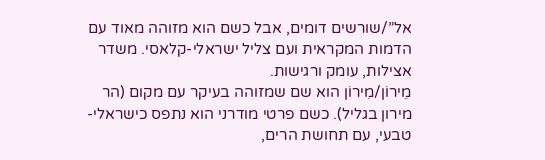אל”/שורשים דומים, אבל כשם הוא מזוהה מאוד עם הדמות המקראית ועם צליל ישראלי-קלאסי. משדר אצילות, עומק ורגישות.
מֵירוֹן/מִירוֹן הוא שם שמזוהה בעיקר עם מקום (הר מירון בגליל). כשם פרטי מודרני הוא נתפס כישראלי-טבעי, עם תחושת הרים,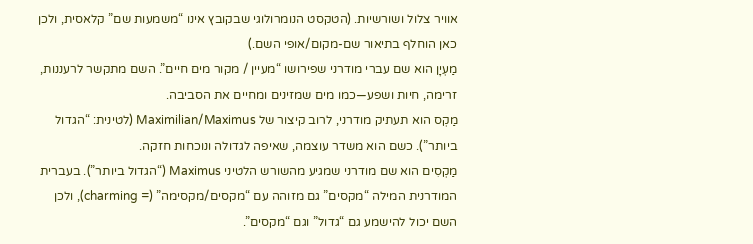אוויר צלול ושורשיות. (הטקסט הנומרולוגי שבקובץ אינו “משמעות שם” קלאסית, ולכן כאן הוחלף בתיאור שם-מקום/אופי השם.)
מַעְיָן הוא שם עברי מודרני שפירושו “מעיין / מקור מים חיים”. השם מתקשר לרעננות, זרימה, חיות ושפע—כמו מים שמזינים ומחיים את הסביבה.
מַקְס הוא תעתיק מודרני, לרוב קיצור של Maximilian/Maximus (לטינית: “הגדול ביותר”). כשם הוא משדר עוצמה, שאיפה לגדולה ונוכחות חזקה.
מַקְסִים הוא שם מודרני שמגיע מהשורש הלטיני Maximus (“הגדול ביותר”). בעברית המודרנית המילה “מקסים” גם מזוהה עם “מקסים/מקסימה” (= charming), ולכן השם יכול להישמע גם “גדול” וגם “מקסים”.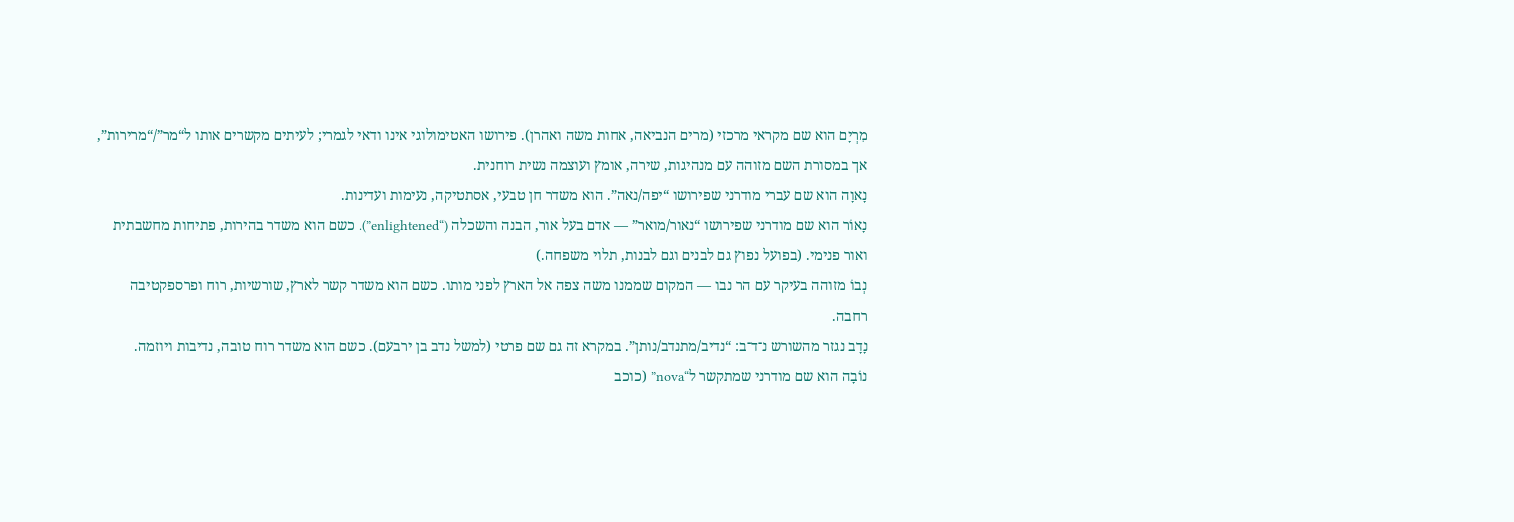מִרְיָם הוא שם מקראי מרכזי (מרים הנביאה, אחות משה ואהרן). פירושו האטימולוגי אינו ודאי לגמרי; לעיתים מקשרים אותו ל“מר”/“מרירות”, אך במסורת השם מזוהה עם מנהיגות, שירה, אומץ ועוצמה נשית רוחנית.
נָאוָה הוא שם עברי מודרני שפירושו “יפה/נאה”. הוא משדר חן טבעי, אסתטיקה, נעימות ועדינות.
נָאוֹר הוא שם מודרני שפירושו “נאור/מואר” — אדם בעל אור, הבנה והשכלה (“enlightened”). כשם הוא משדר בהירות, פתיחות מחשבתית ואור פנימי. (בפועל נפוץ גם לבנים וגם לבנות, תלוי משפחה.)
נְבוֹ מזוהה בעיקר עם הר נבו — המקום שממנו משה צפה אל הארץ לפני מותו. כשם הוא משדר קשר לארץ, שורשיות, רוח ופרספקטיבה רחבה.
נָדָב נגזר מהשורש נ־ד־ב: “נדיב/מתנדב/נותן”. במקרא זה גם שם פרטי (למשל נדב בן ירבעם). כשם הוא משדר רוח טובה, נדיבות ויוזמה.
נוֹבָה הוא שם מודרני שמתקשר ל“nova” (כוכב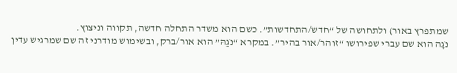שמתפרץ באור) ולתחושה של “חדש/התחדשות”. כשם הוא משדר התחלה חדשה, תקווה וניצוץ.
נֹגָה הוא שם עברי שפירושו “זוהר/אור בהיר”. במקרא “נֹגַהּ” הוא אור/ברק, ובשימוש מודרני זה שם שמרגיש עדין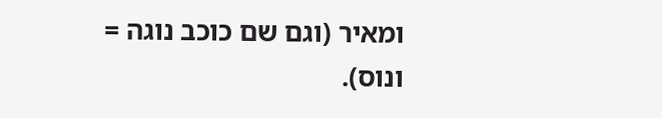ומאיר (וגם שם כוכב נוגה = ונוס).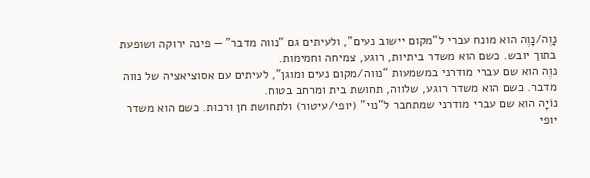נָוֶה/נָוֶה הוא מונח עברי ל“מקום יישוב נעים”, ולעיתים גם “נווה מדבר” — פינה ירוקה ושופעת בתוך יובש. כשם הוא משדר ביתיות, רוגע, צמיחה וחמימות.
נוֶה הוא שם עברי מודרני במשמעות “נווה/מקום נעים ומוגן”, לעיתים עם אסוציאציה של נווה מדבר. כשם הוא משדר רוגע, שלווה, תחושת בית ומרחב בטוח.
נוֹיָה הוא שם עברי מודרני שמתחבר ל“נוי” (יופי/עיטור) ולתחושת חן ורכות. כשם הוא משדר יופי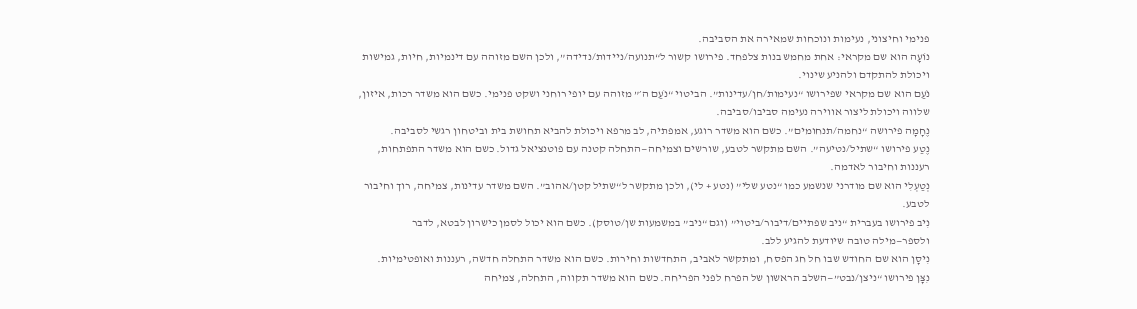פנימי וחיצוני, נעימות ונוכחות שמאירה את הסביבה.
נוֹעָה הוא שם מקראי: אחת מחמש בנות צלפחד. פירושו קשור ל“תנועה/ניידות/נדידה”, ולכן השם מזוהה עם דינמיות, חיות, גמישות ויכולת להתקדם ולהניע שינוי.
נֹעַם הוא שם מקראי שפירושו “נעימות/חן/עדינות”. הביטוי “נֹעַם ה׳” מזוהה עם יופי רוחני ושקט פנימי. כשם הוא משדר רכות, איזון, שלווה ויכולת ליצור אווירה נעימה סביבו/סביבה.
נֶחָמָה פירושה “נחמה/תנחומים”. כשם הוא משדר רוגע, אמפתיה, לב מרפא ויכולת להביא תחושת בית וביטחון רגשי לסביבה.
נֶטַע פירושו “שתיל/נטיעה”. השם מתקשר לטבע, שורשים וצמיחה—התחלה קטנה עם פוטנציאל גדול. כשם הוא משדר התפתחות, רעננות וחיבור לאדמה.
נְטַעְלִי הוא שם מודרני שנשמע כמו “נטע שלי” (נטע + לי), ולכן מתקשר ל“שתיל קטן/אהוב”. השם משדר עדינות, צמיחה, רוך וחיבור לטבע.
נִיב פירושו בעברית “ניב שפתיים/דיבור/ביטוי” (וגם “ניב” במשמעות שן/טוסק). כשם הוא יכול לסמן כישרון לבטא, לדבר ולספר—מילה טובה שיודעת להגיע ללב.
נִיסָן הוא שם החודש שבו חל חג הפסח, ומתקשר לאביב, התחדשות וחירות. כשם הוא משדר התחלה חדשה, רעננות ואופטימיות.
נִצָּן פירושו “ניצן/נבט”—השלב הראשון של הפרח לפני הפריחה. כשם הוא משדר תקווה, התחלה, צמיחה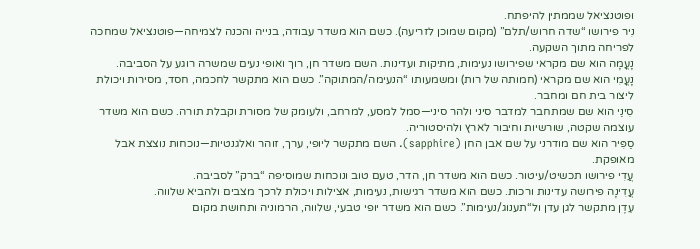ופוטנציאל שממתין להיפתח.
נִיר פירושו “שדה חרוש/תלם” (מקום שמוכן לזריעה). כשם הוא משדר עבודה, בנייה והכנה לצמיחה—פוטנציאל שמחכה לפריחה מתוך השקעה.
נָעֳמָה הוא שם מקראי שפירושו נעימות, מתיקות ועדינות. השם משדר חן, רוך ואופי נעים שמשרה רוגע על הסביבה.
נָעֳמִי הוא שם מקראי (חמותה של רות) ומשמעותו “הנעימה/המתוקה”. כשם הוא מתקשר לחכמה, חסד, מסירות ויכולת ליצור בית חם ומחבר.
סִינַי הוא שם שמתחבר למדבר סיני ולהר סיני—סמל למסע, למרחב, ולעומק של מסורת וקבלת תורה. כשם הוא משדר עוצמה שקטה, שורשיות וחיבור לארץ ולהיסטוריה.
סַפִּיר הוא שם מודרני על שם אבן החן (sapphire). השם מתקשר ליופי, ערך, זוהר ואלגנטיות—נוכחות נוצצת אבל מאופקת.
עֲדִי פירושו תכשיט/עיטור. כשם הוא משדר חן, הדר, טעם טוב ונוכחות שמוסיפה “ברק” לסביבה.
עֲדִינָה פירושה עדינות ורכות. כשם הוא משדר רגישות, נעימות, אצילות ויכולת לרכך מצבים ולהביא שלווה.
עֵדֶן מתקשר לגן עדן ול“תענוג/נעימות”. כשם הוא משדר יופי טבעי, שלווה, הרמוניה ותחושת מקום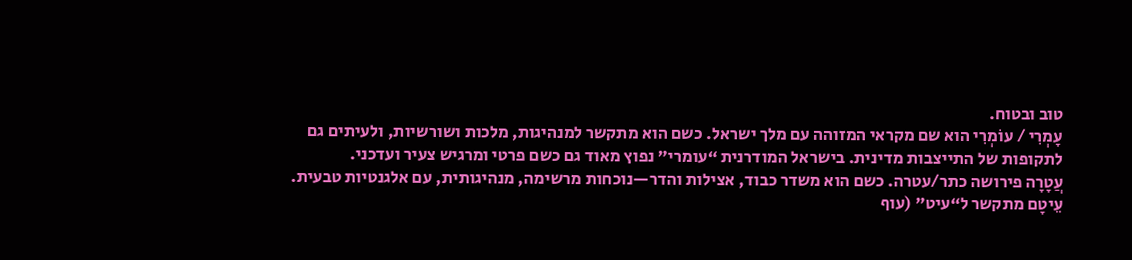טוב ובטוח.
עָמְרִי / עוֹמְרִי הוא שם מקראי המזוהה עם מלך ישראל. כשם הוא מתקשר למנהיגות, מלכות ושורשיות, ולעיתים גם לתקופות של התייצבות מדינית. בישראל המודרנית “עומרי” נפוץ מאוד גם כשם פרטי ומרגיש צעיר ועדכני.
עֲטָרָה פירושה כתר/עטרה. כשם הוא משדר כבוד, אצילות והדר—נוכחות מרשימה, מנהיגותית, עם אלגנטיות טבעית.
עֵיטָם מתקשר ל“עיט” (עוף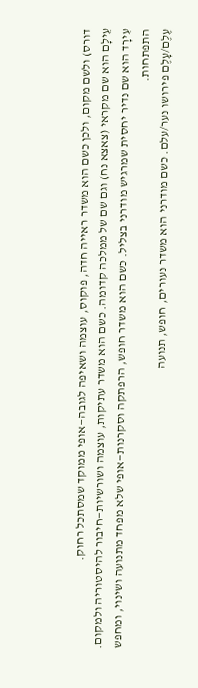דורס) ולשם מקום, ולכן כשם הוא משדר ראייה חדה, פוקוס, עוצמה ושאיפה לגובה—אופי ממוקד שמסתכל רחוק.
עֵילָם הוא שם מקראי (צאצא נח) וגם שם של ממלכה קדומה. כשם הוא משדר עתיקות, עוצמה ושורשיות—חיבור להיסטוריה ולמקום.
עִירָד הוא שם נדיר יחסית שמרגיש מודרני בצליל. כשם הוא משדר חופש, הרפתקה וסקרנות—אופי שלא מפחד מתנועה ושינוי, ומחפש התפתחות.
עֶלֶם/עָלֶם פירושו נער/עלם. כשם מודרני הוא משדר נעורים, חופש, תנועה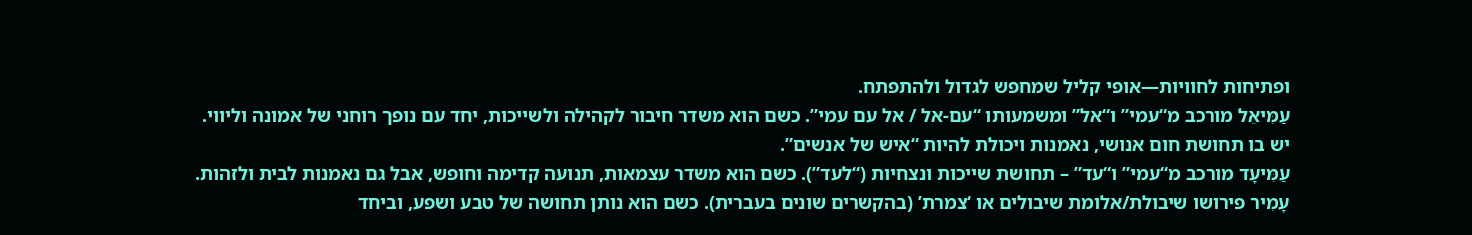ופתיחות לחוויות—אופי קליל שמחפש לגדול ולהתפתח.
עַמִּיאֵל מורכב מ“עמי” ו“אל” ומשמעותו “עם-אל / אל עם עמי”. כשם הוא משדר חיבור לקהילה ולשייכות, יחד עם נופך רוחני של אמונה וליווי. יש בו תחושת חום אנושי, נאמנות ויכולת להיות “איש של אנשים”.
עַמִּיעָד מורכב מ“עמי” ו“עד” – תחושת שייכות ונצחיות (“לעד”). כשם הוא משדר עצמאות, תנועה קדימה וחופש, אבל גם נאמנות לבית ולזהות.
עָמִיר פירושו שיבולת/אלומת שיבולים או ‘צמרת’ (בהקשרים שונים בעברית). כשם הוא נותן תחושה של טבע ושפע, וביחד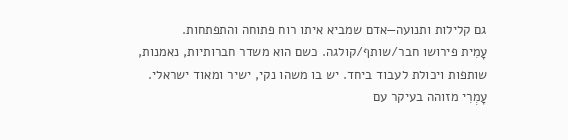גם קלילות ותנועה—אדם שמביא איתו רוח פתוחה והתפתחות.
עָמִית פירושו חבר/שותף/קולגה. כשם הוא משדר חברותיות, נאמנות, שותפות ויכולת לעבוד ביחד. יש בו משהו נקי, ישיר ומאוד ישראלי.
עָמְרִי מזוהה בעיקר עם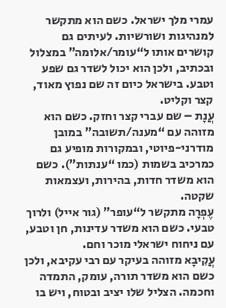עמרי מלך ישראל. כשם הוא מתקשר למנהיגות ושורשיות. לעיתים גם קושרים אותו ל“עומר/אלומה” במצלול ובכתיב, ולכן הוא יכול לשדר גם שפע וטבע. בישראל כיום זה שם נפוץ מאוד, קצר וקליט.
עֲנָת – שם עברי קצר וחזק. כשם הוא מזוהה עם “מענה/תשובה” במובן מודרני-פיוטי, ובמקורות מופיע גם כמרכיב בשמות (כמו “ענתות”). כשם הוא משדר חדות, בהירות, ועצמאות שקטה.
עֶפְרָה מתקשר ל“עופר” (גור אייל) ולרוך טבעי. כשם הוא משדר עדינות, חן וטבע, עם ניחוח ישראלי מוכר וחם.
עֲקִיבָא מזוהה בעיקר עם רבי עקיבא, ולכן כשם הוא משדר תורה, עומק, התמדה וחכמה. הצליל שלו יציב ובטוח, ויש בו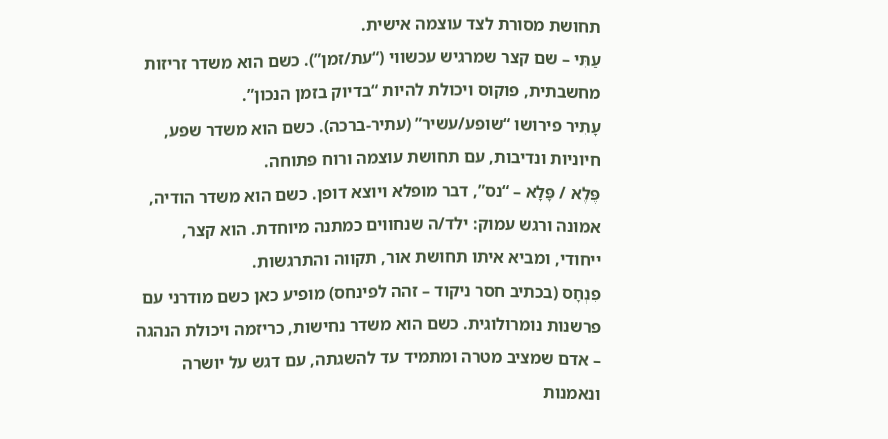תחושת מסורת לצד עוצמה אישית.
עַתִּי – שם קצר שמרגיש עכשווי (“עת/זמן”). כשם הוא משדר זריזות מחשבתית, פוקוס ויכולת להיות “בדיוק בזמן הנכון”.
עָתִיר פירושו “שופע/עשיר” (עתיר-ברכה). כשם הוא משדר שפע, חיוניות ונדיבות, עם תחושת עוצמה ורוח פתוחה.
פֶּלֶא / פָּלָא – “נס”, דבר מופלא ויוצא דופן. כשם הוא משדר הודיה, אמונה ורגש עמוק: ילד/ה שנחווים כמתנה מיוחדת. הוא קצר, ייחודי, ומביא איתו תחושת אור, תקווה והתרגשות.
פִּנְחָס (בכתיב חסר ניקוד – זהה לפינחס) מופיע כאן כשם מודרני עם פרשנות נומרולוגית. כשם הוא משדר נחישות, כריזמה ויכולת הנהגה – אדם שמציב מטרה ומתמיד עד להשגתה, עם דגש על יושרה ונאמנות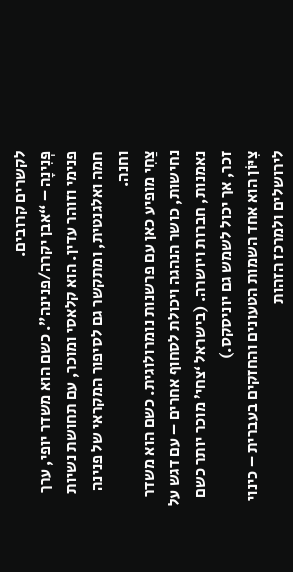לקשרים קרובים.
פְּנִינָה – “אבן יקרה/פנינה”. כשם הוא משדר יופי, ערך פנימי וזוהר עדין. הוא קלאסי ומוכר, עם תחושת נשיות חמה ואלגנטית, ומתקשר גם לסיפור המקראי של פנינה וחנה.
צַחִי מופיע כאן עם פרשנות נומרולוגית. כשם הוא משדר נחישות, כושר הנהגה ויכולת לסחוף אחרים – עם דגש על נאמנות, חברות ויושרה. (בישראל ‘צחי’ מוכר יותר כשם זכר, אך יכול לשמש גם יוניסקס.)
צִיּוֹן הוא אחד השמות הטעונים והחזקים בעברית – כינוי לירושלים ולמרכז הזהות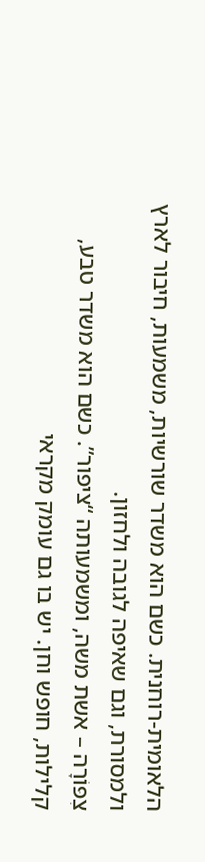הלאומית-רוחנית. כשם הוא משדר שורשיות, משמעות, חיבור לארץ ולמסורת, וגם שאיפה לגובה ולחזון.
צִפּוֹרָה – אשת משה, ומשמעותה “ציפור”. כשם הוא משדר טבע, קלילות, חופש וחן. יש בו גם עומק מקראי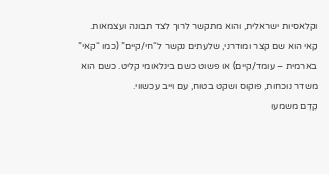וקלאסיות ישראלית, והוא מתקשר לרוך לצד תבונה ועצמאות.
קַאי הוא שם קצר ומודרני, שלעתים נקשר ל“חי/קיים” (כמו “קאי” בארמית – עומד/קיים) או פשוט כשם בינלאומי קליט. כשם הוא משדר נוכחות, פוקוס ושקט בטוח, עם וייב עכשווי.
קֶדֶם משמעו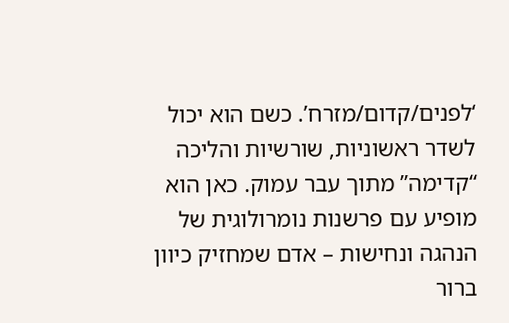‘לפנים/קדום/מזרח’. כשם הוא יכול לשדר ראשוניות, שורשיות והליכה “קדימה” מתוך עבר עמוק. כאן הוא מופיע עם פרשנות נומרולוגית של הנהגה ונחישות – אדם שמחזיק כיוון ברור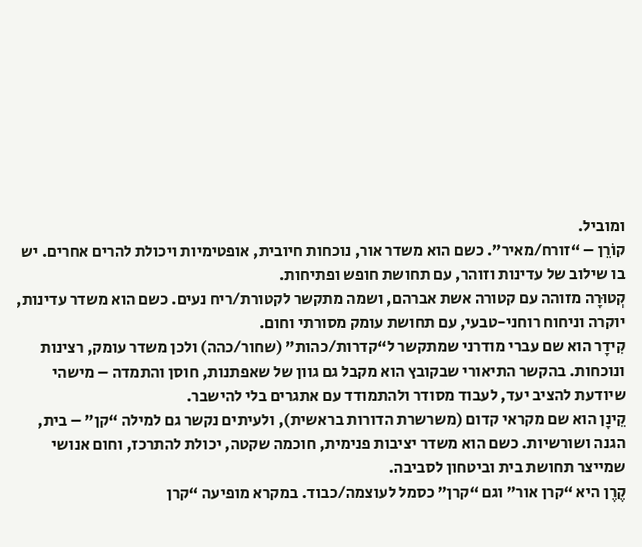ומוביל.
קוֹרֵן – “זורח/מאיר”. כשם הוא משדר אור, נוכחות חיובית, אופטימיות ויכולת להרים אחרים. יש בו שילוב של עדינות וזוהר, עם תחושת חופש ופתיחות.
קְטוּרָה מזוהה עם קטורה אשת אברהם, ושמה מתקשר לקטורת/ריח נעים. כשם הוא משדר עדינות, יוקרה וניחוח רוחני-טבעי, עם תחושת עומק מסורתי וחום.
קִידָר הוא שם עברי מודרני שמתקשר ל“קדרות/כהות” (שחור/כהה) ולכן משדר עומק, רצינות ונוכחות. בהקשר התיאורי שבקובץ הוא מקבל גם גוון של שאפתנות, חוסן והתמדה – מישהי שיודעת להציב יעד, לעבוד מסודר ולהתמודד עם אתגרים בלי להישבר.
קֵינָן הוא שם מקראי קדום (משרשרת הדורות בראשית), ולעיתים נקשר גם למילה “קן” – בית, הגנה ושורשיות. כשם הוא משדר יציבות פנימית, חוכמה שקטה, יכולת להתרכז, וחום אנושי שמייצר תחושת בית וביטחון לסביבה.
קֶרֶן היא “קרן אור” וגם “קרן” כסמל לעוצמה/כבוד. במקרא מופיעה “קרן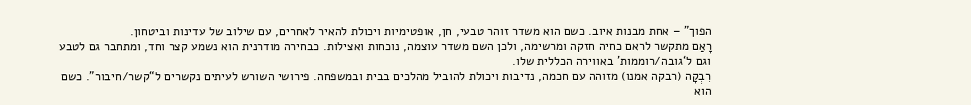הפוך” – אחת מבנות איוב. כשם הוא משדר זוהר טבעי, חן, אופטימיות ויכולת להאיר לאחרים, עם שילוב של עדינות וביטחון.
רָאַם מתקשר לראם כחיה חזקה ומרשימה, ולכן השם משדר עוצמה, נוכחות ואצילות. כבחירה מודרנית הוא נשמע קצר וחד, ומתחבר גם לטבע וגם ל‘גובה/רוממות’ באווירה הכללית שלו.
רִבְקָה (רבקה אמנו) מזוהה עם חכמה, נדיבות ויכולת להוביל מהלכים בבית ובמשפחה. פירושי השורש לעיתים נקשרים ל“קשר/חיבור”. כשם הוא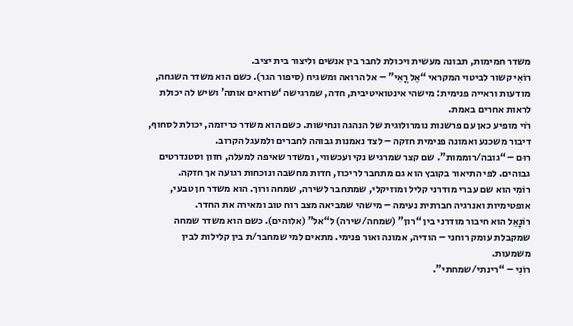משדר חמימות, תבונה מעשית ויכולת לחבר בין אנשים וליצור בית יציב.
רוֹאִי קשור לביטוי המקראי “אֵל רֳאִי” – אל הרואה ומשגיח (סיפור הגר). כשם הוא משדר השגחה, מודעות וראייה פנימית: מישהי אינטואיטיבית, חדה, שמרגישה ‘שרואים אותה’ ושיש לה יכולת לראות אחרים באמת.
רֹוי מופיע כאן עם פרשנות נומרולוגית של הנהגה ונחישות. כשם הוא משדר כריזמה, יכולת לסחוף, דיבור משכנע ואמונה פנימית חזקה – לצד נאמנות גבוהה לחברים ולמעגל הקרוב.
רוּם – “גובה/רוממות”. שם קצר שמרגיש נקי ועכשווי, ומשדר שאיפה למעלה, חזון וסטנדרטים גבוהים. לפי התיאור בקובץ הוא גם מתחבר לריכוז, חדות מחשבה ונוכחות רגועה אך חזקה.
רוֹמִי הוא שם עברי מודרני קליל ומוזיקלי, שמתחבר לשירה, שמחה ורוך. הוא משדר חן טבעי, אופטימיות ואנרגיה חברתית נעימה – מישהי שמביאה מצב רוח טוב ומאירה את החדר.
רוֹנָאֵל הוא חיבור מודרני בין “רון” (שמחה/שירה) ל“אל” (אלוהים). כשם הוא משדר שמחה שמקבלת עומק רוחני – הודיה, אמונה ואור פנימי. מתאים למי שמחבר/ת בין קלילות לבין משמעות.
רוֹנִי – “רינתי/שמחתי”.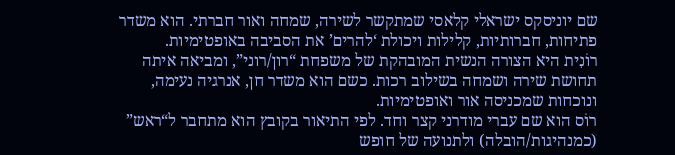שם יוניסקס ישראלי קלאסי שמתקשר לשירה, שמחה ואור חברתי. הוא משדר פתיחות, חברותיות, קלילות ויכולת ‘להרים’ את הסביבה באופטימיות.
רוֹנִית היא הצורה הנשית המובהקת של משפחת “רון/רוני”, ומביאה איתה תחושת שירה ושמחה בשילוב רכות. כשם הוא משדר חן, אנרגיה נעימה, ונוכחות שמכניסה אור ואופטימיות.
רוֹס הוא שם עברי מודרני קצר וחד. לפי התיאור בקובץ הוא מתחבר ל“ראש” (כמנהיגות/הובלה) ולתנועה של חופש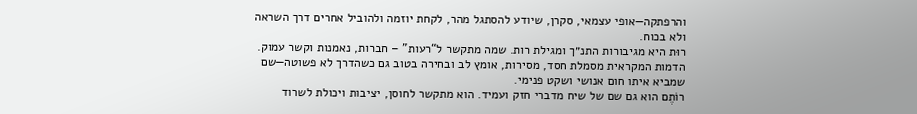והרפתקה—אופי עצמאי, סקרן, שיודע להסתגל מהר, לקחת יוזמה ולהוביל אחרים דרך השראה ולא בכוח.
רוּת היא מגיבורות התנ״ך ומגילת רות. שמה מתקשר ל“רעות” – חברות, נאמנות וקשר עמוק. הדמות המקראית מסמלת חסד, מסירות, אומץ לב ובחירה בטוב גם כשהדרך לא פשוטה—שם שמביא איתו חום אנושי ושקט פנימי.
רוֹתֶם הוא גם שם של שיח מדברי חזק ועמיד. הוא מתקשר לחוסן, יציבות ויכולת לשרוד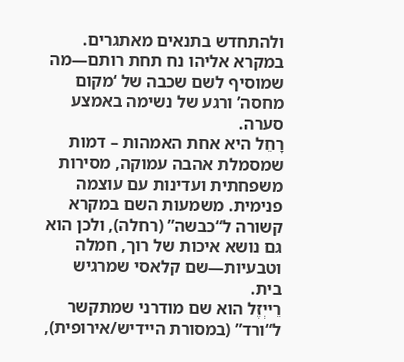ולהתחדש בתנאים מאתגרים. במקרא אליהו נח תחת רותם—מה שמוסיף לשם שכבה של ‘מקום מחסה’ ורגע של נשימה באמצע סערה.
רָחֵל היא אחת האמהות – דמות שמסמלת אהבה עמוקה, מסירות משפחתית ועדינות עם עוצמה פנימית. משמעות השם במקרא קשורה ל“כבשה” (רחלה), ולכן הוא גם נושא איכות של רוך, חמלה וטבעיות—שם קלאסי שמרגיש בית.
רֵייְזֶל הוא שם מודרני שמתקשר ל“ורד” (במסורת היידיש/אירופית),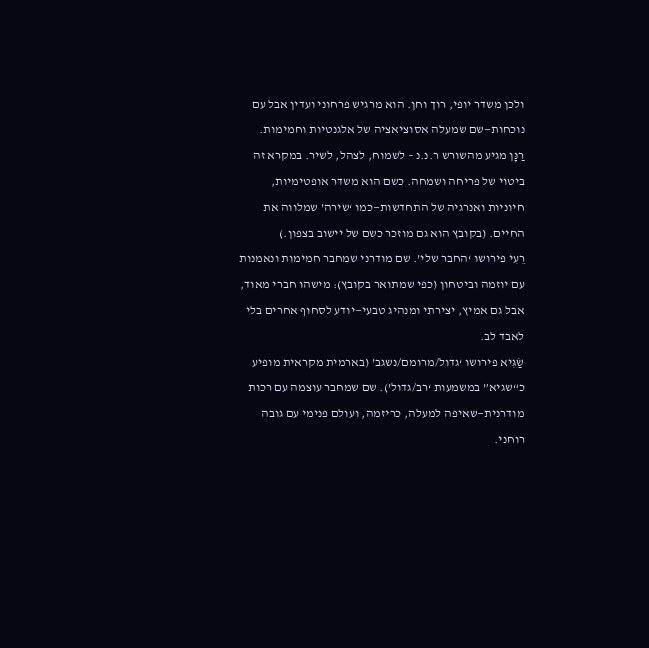ולכן משדר יופי, רוך וחן. הוא מרגיש פרחוני ועדין אבל עם נוכחות—שם שמעלה אסוציאציה של אלגנטיות וחמימות.
רַנָּן מגיע מהשורש ר.נ.נ – לשמוח, לצהל, לשיר. במקרא זה ביטוי של פריחה ושמחה. כשם הוא משדר אופטימיות, חיוניות ואנרגיה של התחדשות—כמו ‘שירה’ שמלווה את החיים. (בקובץ הוא גם מוזכר כשם של יישוב בצפון.)
רֵעִי פירושו ‘החבר שלי’. שם מודרני שמחבר חמימות ונאמנות עם יוזמה וביטחון (כפי שמתואר בקובץ): מישהו חברי מאוד, אבל גם אמיץ, יצירתי ומנהיג טבעי—יודע לסחוף אחרים בלי לאבד לב.
שַׂגִּיא פירושו ‘גדול/מרומם/נשגב’ (בארמית מקראית מופיע כ“שגיא” במשמעות ‘רב/גדול’). שם שמחבר עוצמה עם רכות מודרנית—שאיפה למעלה, כריזמה, ועולם פנימי עם גובה רוחני.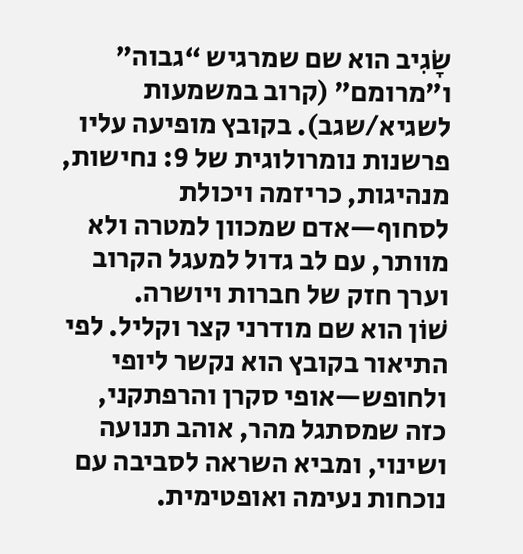שָׂגִיב הוא שם שמרגיש “גבוה” ו”מרומם” (קרוב במשמעות לשגיא/שגב). בקובץ מופיעה עליו פרשנות נומרולוגית של 9: נחישות, מנהיגות, כריזמה ויכולת לסחוף—אדם שמכוון למטרה ולא מוותר, עם לב גדול למעגל הקרוב וערך חזק של חברות ויושרה.
שׁוֹן הוא שם מודרני קצר וקליל. לפי התיאור בקובץ הוא נקשר ליופי ולחופש—אופי סקרן והרפתקני, כזה שמסתגל מהר, אוהב תנועה ושינוי, ומביא השראה לסביבה עם נוכחות נעימה ואופטימית.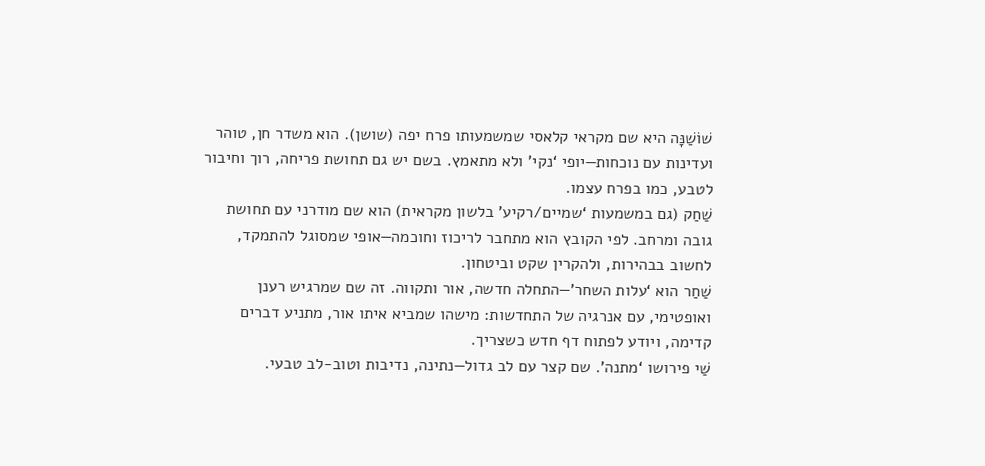שׁוֹשַׁנָּה היא שם מקראי קלאסי שמשמעותו פרח יפה (שושן). הוא משדר חן, טוהר ועדינות עם נוכחות—יופי ‘נקי’ ולא מתאמץ. בשם יש גם תחושת פריחה, רוך וחיבור לטבע, כמו בפרח עצמו.
שַׁחַק (גם במשמעות ‘שמיים/רקיע’ בלשון מקראית) הוא שם מודרני עם תחושת גובה ומרחב. לפי הקובץ הוא מתחבר לריכוז וחוכמה—אופי שמסוגל להתמקד, לחשוב בבהירות, ולהקרין שקט וביטחון.
שַׁחַר הוא ‘עלות השחר’—התחלה חדשה, אור ותקווה. זה שם שמרגיש רענן ואופטימי, עם אנרגיה של התחדשות: מישהו שמביא איתו אור, מתניע דברים קדימה, ויודע לפתוח דף חדש כשצריך.
שַׁי פירושו ‘מתנה’. שם קצר עם לב גדול—נתינה, נדיבות וטוב-לב טבעי.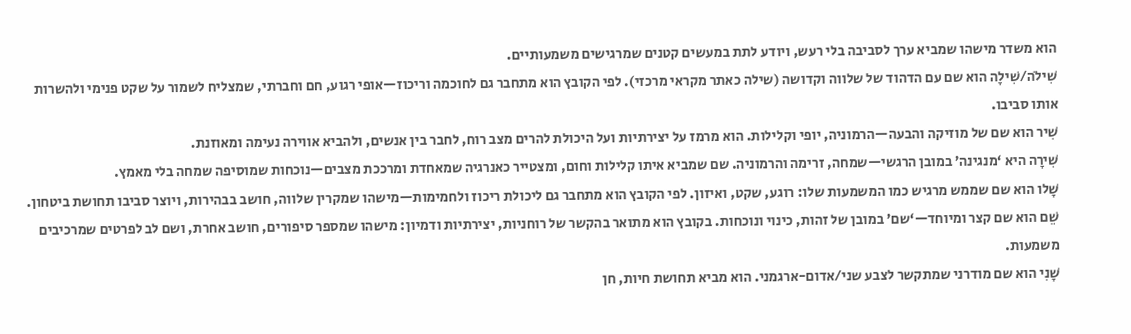הוא משדר מישהו שמביא ערך לסביבה בלי רעש, ויודע לתת במעשים קטנים שמרגישים משמעותיים.
שִׁילֹה/שִׁילָה הוא שם עם הדהוד של שלווה וקדושה (שילה כאתר מקראי מרכזי). לפי הקובץ הוא מתחבר גם לחוכמה וריכוז—אופי רגוע, חם וחברתי, שמצליח לשמור על שקט פנימי ולהשרות אותו סביבו.
שִׁיר הוא שם של מוזיקה והבעה—הרמוניה, יופי וקלילות. הוא מרמז על יצירתיות ועל היכולת להרים מצב רוח, לחבר בין אנשים, ולהביא אווירה נעימה ומאוזנת.
שִׁירָה היא ‘מנגינה’ במובן הרגשי—שמחה, זרימה והרמוניה. שם שמביא איתו קלילות וחום, ומצטייר כאנרגיה שמאחדת ומרככת מצבים—נוכחות שמוסיפה שמחה בלי מאמץ.
שָׁלו הוא שם שממש מרגיש כמו המשמעות שלו: רוגע, שקט, ואיזון. לפי הקובץ הוא מתחבר גם ליכולת ריכוז ולחמימות—מישהו שמקרין שלווה, חושב בבהירות, ויוצר סביבו תחושת ביטחון.
שֵׁם הוא שם קצר ומיוחד—‘שם’ במובן של זהות, כינוי ונוכחות. בקובץ הוא מתואר בהקשר של רוחניות, יצירתיות ודמיון: מישהו שמספר סיפורים, חושב אחרת, ושם לב לפרטים שמרכיבים משמעות.
שָׁנִי הוא שם מודרני שמתקשר לצבע שני/אדום-ארגמני. הוא מביא תחושת חיות, חן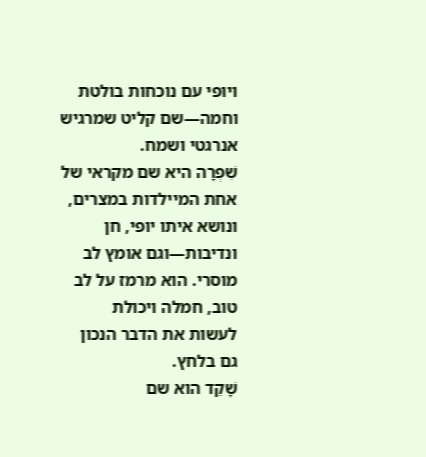ויופי עם נוכחות בולטת וחמה—שם קליט שמרגיש אנרגטי ושמח.
שִׁפְרָה היא שם מקראי של אחת המיילדות במצרים, ונושא איתו יופי, חן ונדיבות—וגם אומץ לב מוסרי. הוא מרמז על לב טוב, חמלה ויכולת לעשות את הדבר הנכון גם בלחץ.
שָׁקֵד הוא שם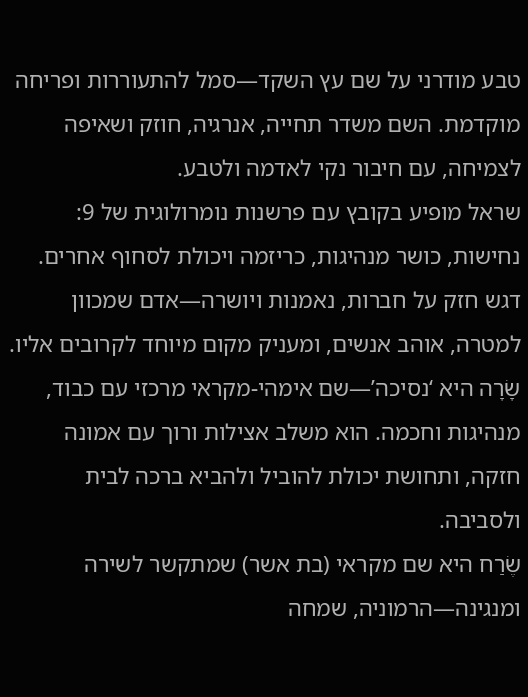טבע מודרני על שם עץ השקד—סמל להתעוררות ופריחה מוקדמת. השם משדר תחייה, אנרגיה, חוזק ושאיפה לצמיחה, עם חיבור נקי לאדמה ולטבע.
שראל מופיע בקובץ עם פרשנות נומרולוגית של 9: נחישות, כושר מנהיגות, כריזמה ויכולת לסחוף אחרים. דגש חזק על חברות, נאמנות ויושרה—אדם שמכוון למטרה, אוהב אנשים, ומעניק מקום מיוחד לקרובים אליו.
שָׂרָה היא ‘נסיכה’—שם אימהי-מקראי מרכזי עם כבוד, מנהיגות וחכמה. הוא משלב אצילות ורוך עם אמונה חזקה, ותחושת יכולת להוביל ולהביא ברכה לבית ולסביבה.
שֶׂרַח היא שם מקראי (בת אשר) שמתקשר לשירה ומנגינה—הרמוניה, שמחה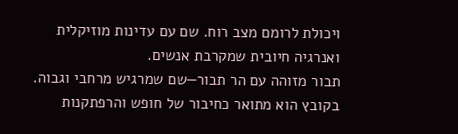ויכולת לרומם מצב רוח. שם עם עדינות מוזיקלית ואנרגיה חיובית שמקרבת אנשים.
תבור מזוהה עם הר תבור—שם שמרגיש מרחבי וגבוה. בקובץ הוא מתואר כחיבור של חופש והרפתקנות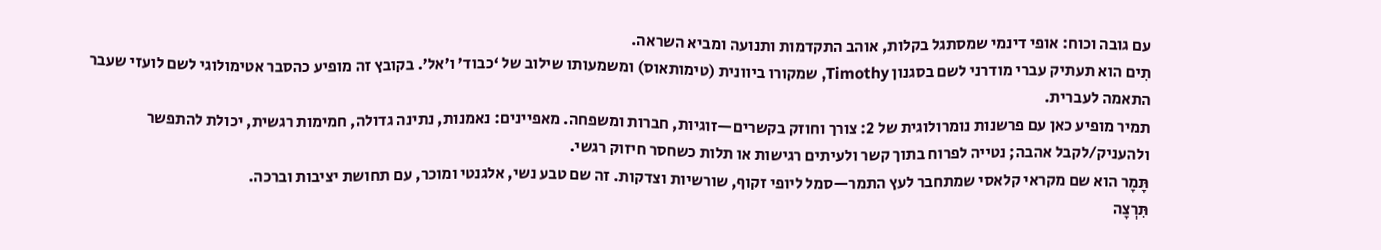עם גובה וכוח: אופי דינמי שמסתגל בקלות, אוהב התקדמות ותנועה ומביא השראה.
תִים הוא תעתיק עברי מודרני לשם בסגנון Timothy, שמקורו ביוונית (טימותאוס) ומשמעותו שילוב של ‘כבוד’ ו’אל’. בקובץ זה מופיע כהסבר אטימולוגי לשם לועזי שעבר התאמה לעברית.
תמיר מופיע כאן עם פרשנות נומרולוגית של 2: צורך וחוזק בקשרים—זוגיות, חברות ומשפחה. מאפיינים: נאמנות, נתינה גדולה, חמימות רגשית, יכולת להתפשר ולהעניק/לקבל אהבה; נטייה לפרוח בתוך קשר ולעיתים רגישות או תלות כשחסר חיזוק רגשי.
תָּמָר הוא שם מקראי קלאסי שמתחבר לעץ התמר—סמל ליופי זקוף, שורשיות וצדקות. זה שם טבע נשי, אלגנטי ומוכר, עם תחושת יציבות וברכה.
תִּרְצָה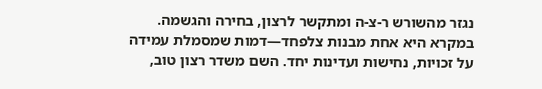נגזר מהשורש ר-צ-ה ומתקשר לרצון, בחירה והגשמה. במקרא היא אחת מבנות צלפחד—דמות שמסמלת עמידה על זכויות, נחישות ועדינות יחד. השם משדר רצון טוב,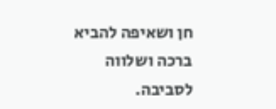חן ושאיפה להביא ברכה ושלווה לסביבה.